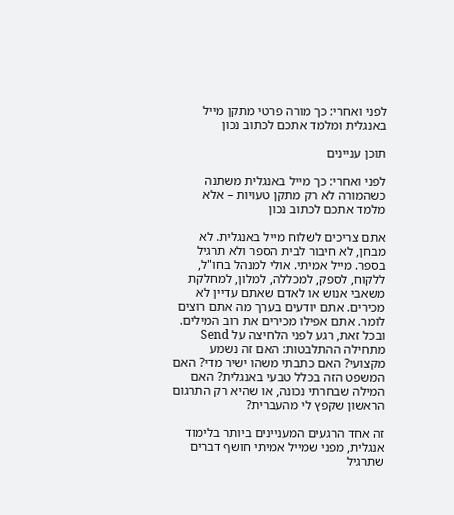לפני ואחרי: כך מורה פרטי מתקן מייל באנגלית ומלמד אתכם לכתוב נכון

תוכן עניינים

לפני ואחרי: כך מייל באנגלית משתנה כשהמורה לא רק מתקן טעויות – אלא מלמד אתכם לכתוב נכון

אתם צריכים לשלוח מייל באנגלית. לא מבחן, לא חיבור לבית הספר ולא תרגיל בספר. מייל אמיתי. אולי למנהל בחו"ל, ללקוח, לספק, למכללה, למלון, למחלקת משאבי אנוש או לאדם שאתם עדיין לא מכירים. אתם יודעים בערך מה אתם רוצים לומר. אתם אפילו מכירים את רוב המילים. ובכל זאת, רגע לפני הלחיצה על Send מתחילה ההתלבטות: האם זה נשמע מקצועי? האם כתבתי משהו ישיר מדי? האם המשפט הזה בכלל טבעי באנגלית? האם המילה שבחרתי נכונה, או שהיא רק התרגום הראשון שקפץ לי מהעברית?

זה אחד הרגעים המעניינים ביותר בלימוד אנגלית, מפני שמייל אמיתי חושף דברים שתרגיל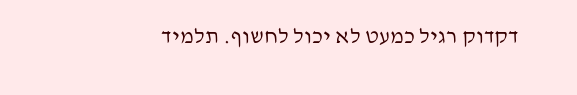דקדוק רגיל כמעט לא יכול לחשוף. תלמיד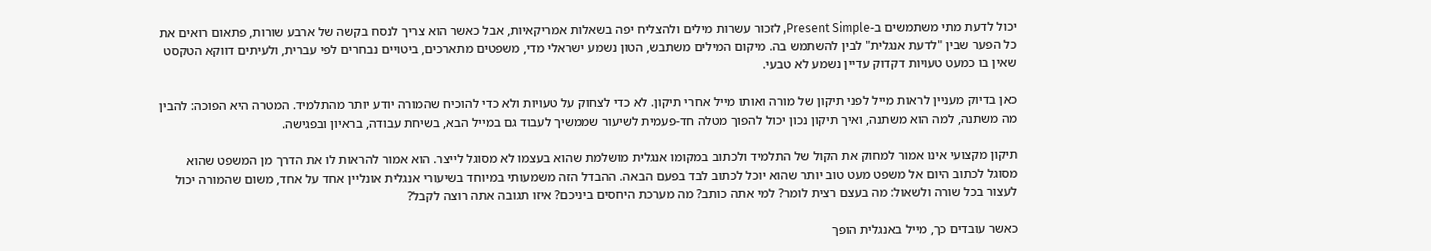יכול לדעת מתי משתמשים ב-Present Simple, לזכור עשרות מילים ולהצליח יפה בשאלות אמריקאיות, אבל כאשר הוא צריך לנסח בקשה של ארבע שורות, פתאום רואים את כל הפער שבין "לדעת אנגלית" לבין להשתמש בה. מיקום המילים משתבש, הטון נשמע ישראלי מדי, משפטים מתארכים, ביטויים נבחרים לפי עברית, ולעיתים דווקא הטקסט שאין בו כמעט טעויות דקדוק עדיין נשמע לא טבעי.

כאן בדיוק מעניין לראות מייל לפני תיקון של מורה ואותו מייל אחרי תיקון. לא כדי לצחוק על טעויות ולא כדי להוכיח שהמורה יודע יותר מהתלמיד. המטרה היא הפוכה: להבין מה משתנה, למה הוא משתנה, ואיך תיקון נכון יכול להפוך מטלה חד-פעמית לשיעור שממשיך לעבוד גם במייל הבא, בשיחת עבודה, בראיון ובפגישה.

תיקון מקצועי אינו אמור למחוק את הקול של התלמיד ולכתוב במקומו אנגלית מושלמת שהוא בעצמו לא מסוגל לייצר. הוא אמור להראות לו את הדרך מן המשפט שהוא מסוגל לכתוב היום אל משפט מעט טוב יותר שהוא יוכל לכתוב לבד בפעם הבאה. ההבדל הזה משמעותי במיוחד בשיעורי אנגלית אונליין אחד על אחד, משום שהמורה יכול לעצור בכל שורה ולשאול: מה בעצם רצית לומר? למי אתה כותב? מה מערכת היחסים ביניכם? איזו תגובה אתה רוצה לקבל?

כאשר עובדים כך, מייל באנגלית הופך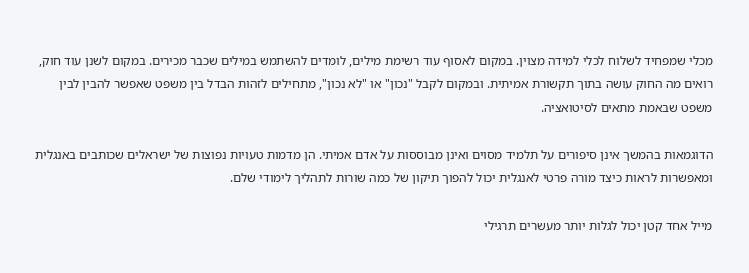מכלי שמפחיד לשלוח לכלי למידה מצוין. במקום לאסוף עוד רשימת מילים, לומדים להשתמש במילים שכבר מכירים. במקום לשנן עוד חוק, רואים מה החוק עושה בתוך תקשורת אמיתית. ובמקום לקבל "נכון" או "לא נכון", מתחילים לזהות הבדל בין משפט שאפשר להבין לבין משפט שבאמת מתאים לסיטואציה.

הדוגמאות בהמשך אינן סיפורים על תלמיד מסוים ואינן מבוססות על אדם אמיתי. הן מדמות טעויות נפוצות של ישראלים שכותבים באנגלית ומאפשרות לראות כיצד מורה פרטי לאנגלית יכול להפוך תיקון של כמה שורות לתהליך לימודי שלם.

מייל אחד קטן יכול לגלות יותר מעשרים תרגילי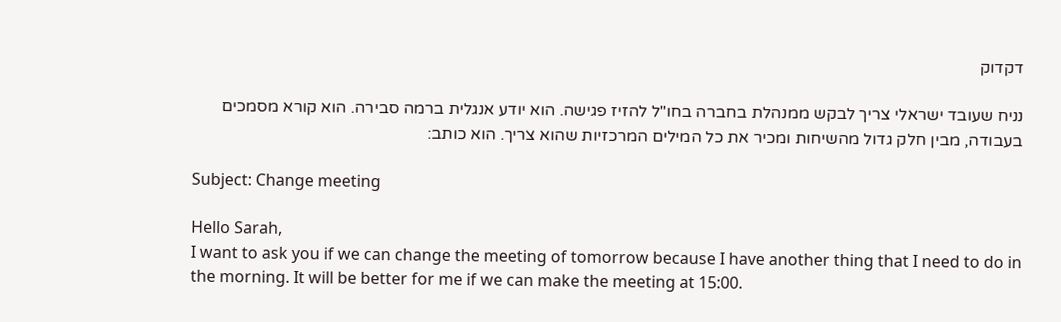דקדוק

נניח שעובד ישראלי צריך לבקש ממנהלת בחברה בחו"ל להזיז פגישה. הוא יודע אנגלית ברמה סבירה. הוא קורא מסמכים בעבודה, מבין חלק גדול מהשיחות ומכיר את כל המילים המרכזיות שהוא צריך. הוא כותב:

Subject: Change meeting

Hello Sarah,
I want to ask you if we can change the meeting of tomorrow because I have another thing that I need to do in the morning. It will be better for me if we can make the meeting at 15:00.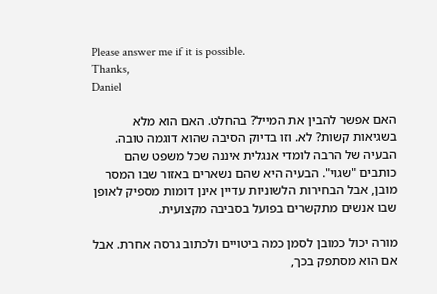Please answer me if it is possible.
Thanks,
Daniel

האם אפשר להבין את המייל? בהחלט. האם הוא מלא בשגיאות קשות? לא. וזו בדיוק הסיבה שהוא דוגמה טובה. הבעיה של הרבה לומדי אנגלית איננה שכל משפט שהם כותבים "שגוי". הבעיה היא שהם נשארים באזור שבו המסר מובן, אבל הבחירות הלשוניות עדיין אינן דומות מספיק לאופן שבו אנשים מתקשרים בפועל בסביבה מקצועית.

מורה יכול כמובן לסמן כמה ביטויים ולכתוב גרסה אחרת. אבל אם הוא מסתפק בכך,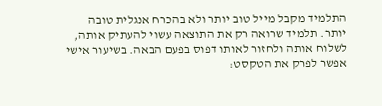התלמיד מקבל מייל טוב יותר ולא בהכרח אנגלית טובה יותר. תלמיד שרואה רק את התוצאה עשוי להעתיק אותה, לשלוח אותה ולחזור לאותו דפוס בפעם הבאה. בשיעור אישי אפשר לפרק את הטקסט: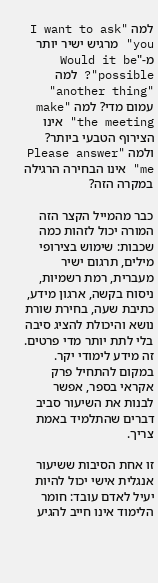למה "I want to ask you" מרגיש ישיר יותר מ-"Would it be possible"? למה "another thing" עמום מדי? למה "make the meeting" אינו הצירוף הטבעי ביותר? ולמה "Please answer me" אינו הבחירה הרגילה במקרה הזה?

כבר מהמייל הקצר הזה המורה יכול לזהות כמה שכבות: שימוש בצירופי מילים, תרגום ישיר מעברית, רמת רשמיות, ניסוח בקשה, ארגון מידע, כתיבת שעה, בחירת שורת נושא והיכולת להציג סיבה בלי לתת יותר מדי פרטים. זה מידע לימודי יקר. במקום להתחיל פרק אקראי בספר, אפשר לבנות את השיעור סביב דברים שהתלמיד באמת צריך.

זו אחת הסיבות ששיעור אנגלית אישי יכול להיות יעיל לאדם עובד: חומר הלימוד אינו חייב להגיע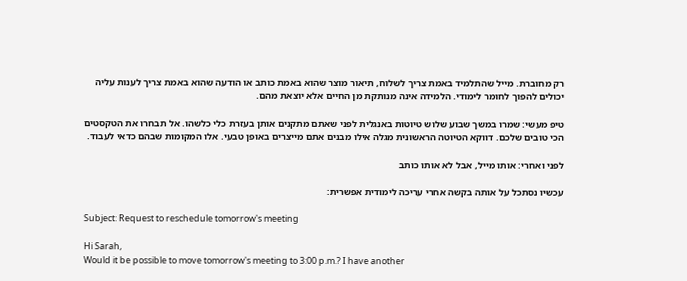רק מחוברת. מייל שהתלמיד באמת צריך לשלוח, תיאור מוצר שהוא באמת כותב או הודעה שהוא באמת צריך לענות עליה יכולים להפוך לחומר לימודי. הלמידה אינה מנותקת מן החיים אלא יוצאת מהם.

טיפ מעשי: שמרו במשך שבוע שלוש טיוטות באנגלית לפני שאתם מתקנים אותן בעזרת כלי כלשהו. אל תבחרו את הטקסטים הכי טובים שלכם. דווקא הטיוטה הראשונית מגלה אילו מבנים אתם מייצרים באופן טבעי. אלו המקומות שבהם כדאי לעבוד.

לפני ואחרי: אותו מייל, אבל לא אותו כותב

עכשיו נסתכל על אותה בקשה אחרי עריכה לימודית אפשרית:

Subject: Request to reschedule tomorrow's meeting

Hi Sarah,
Would it be possible to move tomorrow's meeting to 3:00 p.m.? I have another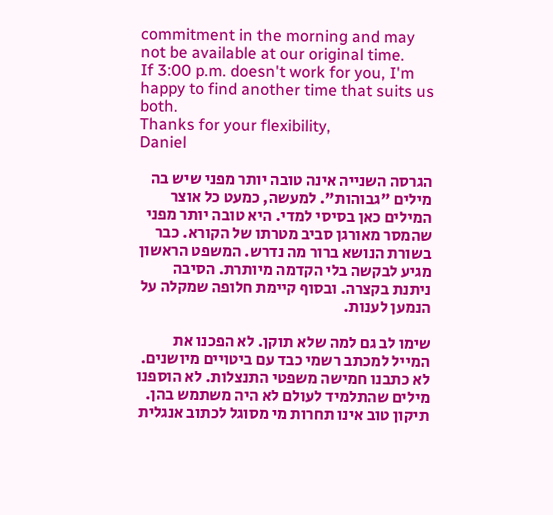commitment in the morning and may not be available at our original time.
If 3:00 p.m. doesn't work for you, I'm happy to find another time that suits us both.
Thanks for your flexibility,
Daniel

הגרסה השנייה אינה טובה יותר מפני שיש בה מילים "גבוהות". למעשה, כמעט כל אוצר המילים כאן בסיסי למדי. היא טובה יותר מפני שהמסר מאורגן סביב מטרתו של הקורא. כבר בשורת הנושא ברור מה נדרש. המשפט הראשון מגיע לבקשה בלי הקדמה מיותרת. הסיבה ניתנת בקצרה. ובסוף קיימת חלופה שמקלה על הנמען לענות.

שימו לב גם למה שלא תוקן. לא הפכנו את המייל למכתב רשמי כבד עם ביטויים מיושנים. לא כתבנו חמישה משפטי התנצלות. לא הוספנו מילים שהתלמיד לעולם לא היה משתמש בהן. תיקון טוב אינו תחרות מי מסוגל לכתוב אנגלית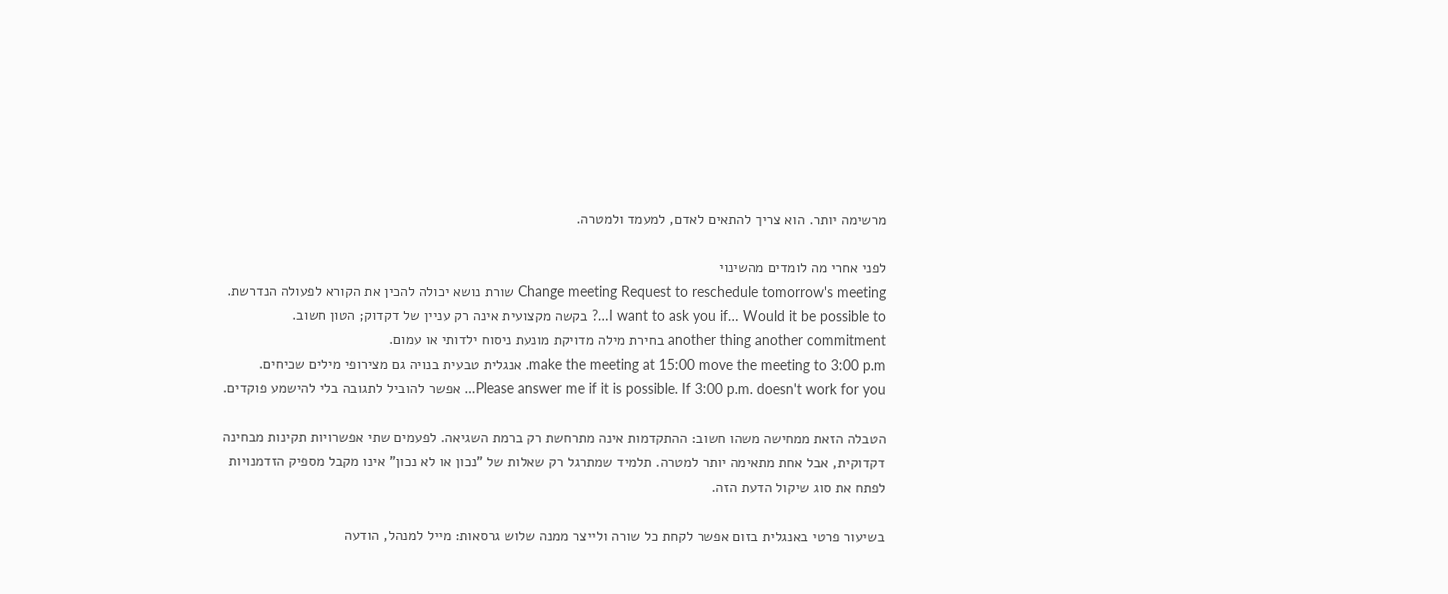מרשימה יותר. הוא צריך להתאים לאדם, למעמד ולמטרה.

לפני אחרי מה לומדים מהשינוי
Change meeting Request to reschedule tomorrow's meeting שורת נושא יכולה להכין את הקורא לפעולה הנדרשת.
I want to ask you if… Would it be possible to…? בקשה מקצועית אינה רק עניין של דקדוק; הטון חשוב.
another thing another commitment בחירת מילה מדויקת מונעת ניסוח ילדותי או עמום.
make the meeting at 15:00 move the meeting to 3:00 p.m. אנגלית טבעית בנויה גם מצירופי מילים שכיחים.
Please answer me if it is possible. If 3:00 p.m. doesn't work for you… אפשר להוביל לתגובה בלי להישמע פוקדים.

הטבלה הזאת ממחישה משהו חשוב: ההתקדמות אינה מתרחשת רק ברמת השגיאה. לפעמים שתי אפשרויות תקינות מבחינה דקדוקית, אבל אחת מתאימה יותר למטרה. תלמיד שמתרגל רק שאלות של "נכון או לא נכון" אינו מקבל מספיק הזדמנויות לפתח את סוג שיקול הדעת הזה.

בשיעור פרטי באנגלית בזום אפשר לקחת כל שורה ולייצר ממנה שלוש גרסאות: מייל למנהל, הודעה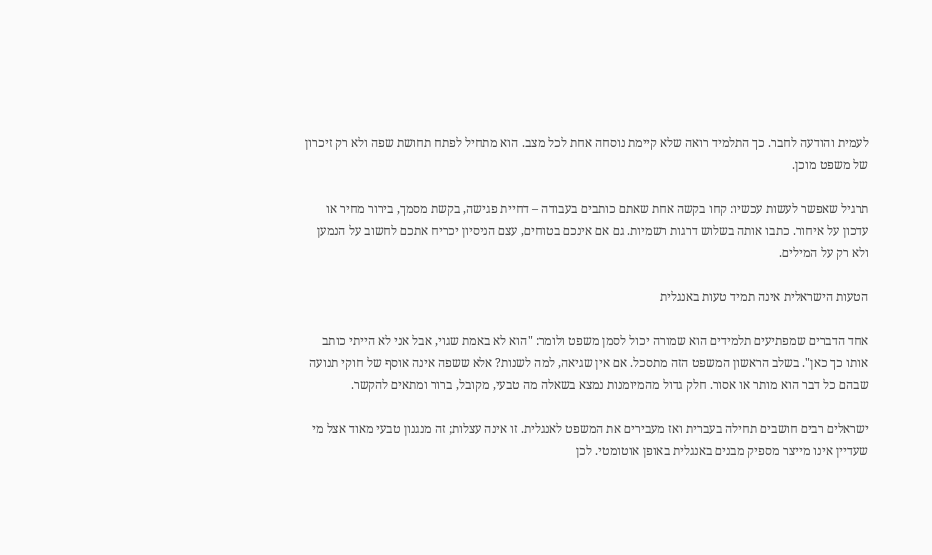לעמית והודעה לחבר. כך התלמיד רואה שלא קיימת נוסחה אחת לכל מצב. הוא מתחיל לפתח תחושת שפה ולא רק זיכרון של משפט מוכן.

תרגיל שאפשר לעשות עכשיו: קחו בקשה אחת שאתם כותבים בעבודה – דחיית פגישה, בקשת מסמך, בירור מחיר או עדכון על איחור. כתבו אותה בשלוש דרגות רשמיות. גם אם אינכם בטוחים, עצם הניסיון יכריח אתכם לחשוב על הנמען ולא רק על המילים.

הטעות הישראלית אינה תמיד טעות באנגלית

אחד הדברים שמפתיעים תלמידים הוא שמורה יכול לסמן משפט ולומר: "הוא לא באמת שגוי, אבל אני לא הייתי כותב אותו כך כאן". בשלב הראשון המשפט הזה מתסכל. אם אין שגיאה, למה לשנות? אלא ששפה אינה אוסף של חוקי תנועה שבהם כל דבר הוא מותר או אסור. חלק גדול מהמיומנות נמצא בשאלה מה טבעי, מקובל, ברור ומתאים להקשר.

ישראלים רבים חושבים תחילה בעברית ואז מעבירים את המשפט לאנגלית. זו אינה עצלות; זה מנגנון טבעי מאוד אצל מי שעדיין אינו מייצר מספיק מבנים באנגלית באופן אוטומטי. לכן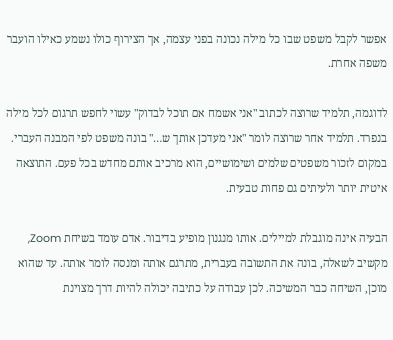אפשר לקבל משפט שבו כל מילה נכונה בפני עצמה, אך הצירוף כולו נשמע כאילו הועבר משפה אחרת.

לדוגמה, תלמיד שרוצה לכתוב "אני אשמח אם תוכל לבדוק" עשוי לחפש תרגום לכל מילה בנפרד. תלמיד אחר שרוצה לומר "אני מעדכן אותך ש…" בונה משפט לפי המבנה העברי. במקום לזכור משפטים שלמים ושימושיים, הוא מרכיב אותם מחדש בכל פעם. התוצאה איטית יותר ולעיתים גם פחות טבעית.

הבעיה אינה מוגבלת למיילים. אותו מנגנון מופיע בדיבור. אדם עומד בשיחת Zoom, מקשיב לשאלה, בונה את התשובה בעברית, מתרגם אותה ומנסה לומר אותה. עד שהוא מוכן, השיחה כבר המשיכה. לכן עבודה על כתיבה יכולה להיות דרך מצוינת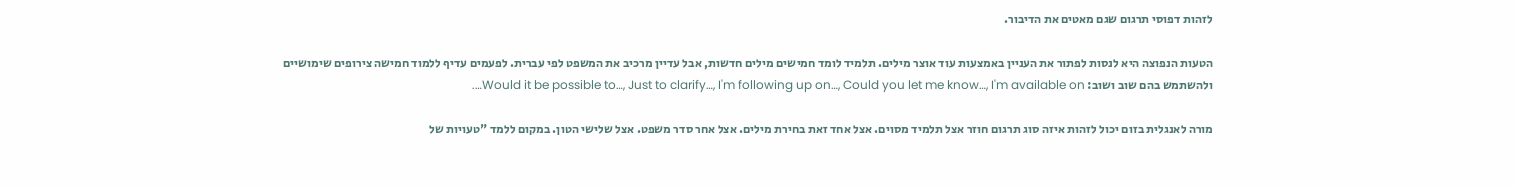לזהות דפוסי תרגום שגם מאטים את הדיבור.

הטעות הנפוצה היא לנסות לפתור את העניין באמצעות עוד אוצר מילים. תלמיד לומד חמישים מילים חדשות, אבל עדיין מרכיב את המשפט לפי עברית. לפעמים עדיף ללמוד חמישה צירופים שימושיים ולהשתמש בהם שוב ושוב: Would it be possible to…, Just to clarify…, I'm following up on…, Could you let me know…, I'm available on….

מורה לאנגלית בזום יכול לזהות איזה סוג תרגום חוזר אצל תלמיד מסוים. אצל אחד זאת בחירת מילים. אצל אחר סדר משפט. אצל שלישי הטון. במקום ללמד "טעויות של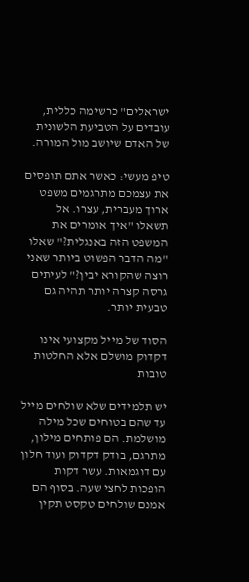ישראלים" כרשימה כללית, עובדים על הטביעת הלשונית של האדם שיושב מול המורה.

טיפ מעשי: כאשר אתם תופסים את עצמכם מתרגמים משפט ארוך מעברית, עצרו. אל תשאלו "איך אומרים את המשפט הזה באנגלית?" שאלו "מה הדבר הפשוט ביותר שאני רוצה שהקורא יבין?" לעיתים גרסה קצרה יותר תהיה גם טבעית יותר.

הסוד של מייל מקצועי אינו דקדוק מושלם אלא החלטות טובות

יש תלמידים שלא שולחים מייל עד שהם בטוחים שכל מילה מושלמת. הם פותחים מילון, מתרגם, בודק דקדוק ועוד חלון עם דוגמאות. עשר דקות הופכות לחצי שעה. בסוף הם אמנם שולחים טקסט תקין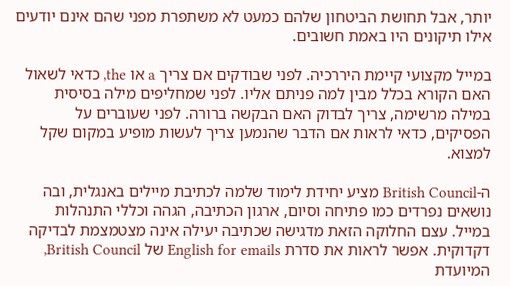יותר, אבל תחושת הביטחון שלהם כמעט לא משתפרת מפני שהם אינם יודעים אילו תיקונים היו באמת חשובים.

במייל מקצועי קיימת היררכיה. לפני שבודקים אם צריך a או the, כדאי לשאול האם הקורא בכלל מבין למה פניתם אליו. לפני שמחליפים מילה בסיסית במילה מרשימה, צריך לבדוק האם הבקשה ברורה. לפני שעוברים על הפסיקים, כדאי לראות אם הדבר שהנמען צריך לעשות מופיע במקום שקל למצוא.

ה-British Council מציע יחידת לימוד שלמה לכתיבת מיילים באנגלית, ובה נושאים נפרדים כמו פתיחה וסיום, ארגון הכתיבה, הגהה וכללי התנהלות במייל. עצם החלוקה הזאת מדגישה שכתיבה יעילה אינה מצטמצמת לבדיקה דקדוקית. אפשר לראות את סדרת English for emails של British Council, המיועדת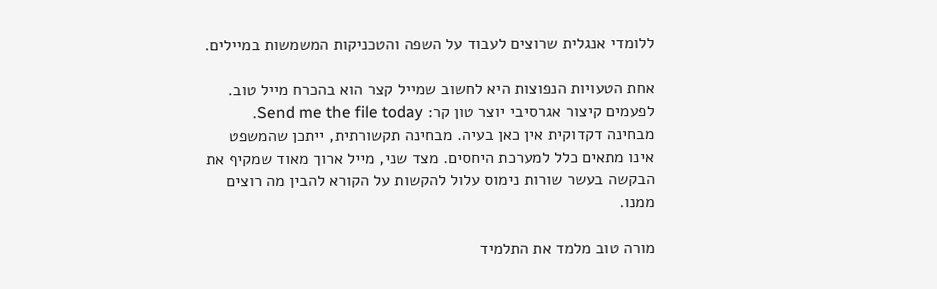ללומדי אנגלית שרוצים לעבוד על השפה והטכניקות המשמשות במיילים.

אחת הטעויות הנפוצות היא לחשוב שמייל קצר הוא בהכרח מייל טוב. לפעמים קיצור אגרסיבי יוצר טון קר: Send me the file today. מבחינה דקדוקית אין כאן בעיה. מבחינה תקשורתית, ייתכן שהמשפט אינו מתאים כלל למערכת היחסים. מצד שני, מייל ארוך מאוד שמקיף את הבקשה בעשר שורות נימוס עלול להקשות על הקורא להבין מה רוצים ממנו.

מורה טוב מלמד את התלמיד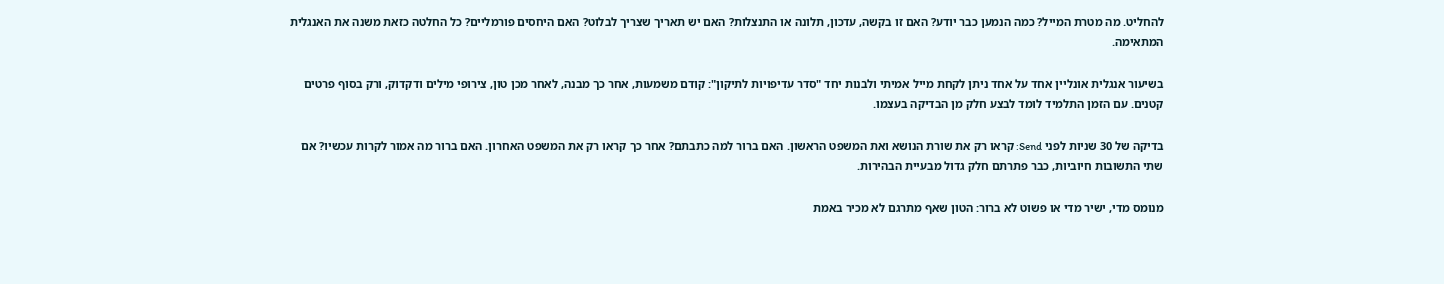להחליט. מה מטרת המייל? כמה הנמען כבר יודע? האם זו בקשה, עדכון, תלונה או התנצלות? האם יש תאריך שצריך לבלוט? האם היחסים פורמליים? כל החלטה כזאת משנה את האנגלית המתאימה.

בשיעור אנגלית אונליין אחד על אחד ניתן לקחת מייל אמיתי ולבנות יחד "סדר עדיפויות לתיקון": קודם משמעות, אחר כך מבנה, לאחר מכן טון, צירופי מילים ודקדוק, ורק בסוף פרטים קטנים. עם הזמן התלמיד לומד לבצע חלק מן הבדיקה בעצמו.

בדיקה של 30 שניות לפני Send: קראו רק את שורת הנושא ואת המשפט הראשון. האם ברור למה כתבתם? אחר כך קראו רק את המשפט האחרון. האם ברור מה אמור לקרות עכשיו? אם שתי התשובות חיוביות, כבר פתרתם חלק גדול מבעיית הבהירות.

מנומס מדי, ישיר מדי או פשוט לא ברור: הטון שאף מתרגם לא מכיר באמת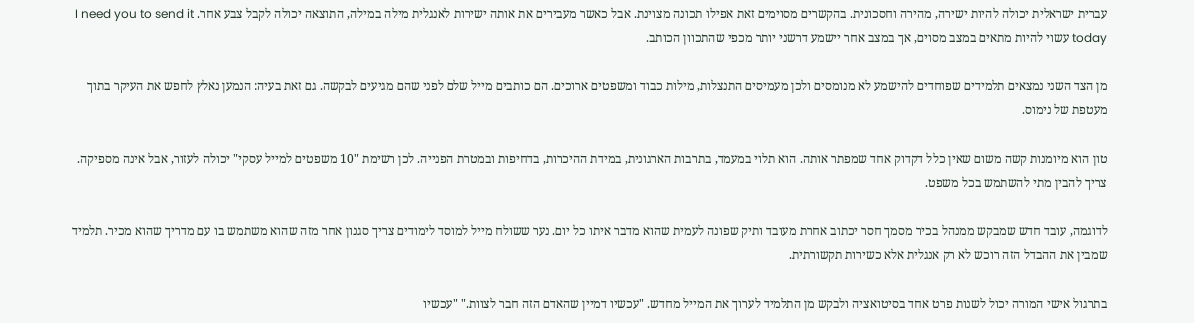עברית ישראלית יכולה להיות ישירה, מהירה וחסכונית. בהקשרים מסוימים זאת אפילו תכונה מצוינת. אבל כאשר מעבירים את אותה ישירות לאנגלית מילה במילה, התוצאה יכולה לקבל צבע אחר. I need you to send it today עשוי להיות מתאים במצב מסוים, אך במצב אחר יישמע דרשני יותר מכפי שהתכוון הכותב.

מן הצד השני נמצאים תלמידים שפוחדים להישמע לא מנומסים ולכן מעמיסים התנצלות, מילות כבוד ומשפטים ארוכים. הם כותבים מייל שלם לפני שהם מגיעים לבקשה. גם זאת בעיה: הנמען נאלץ לחפש את העיקר בתוך מעטפת של נימוס.

טון הוא מיומנות קשה משום שאין כלל דקדוק אחד שמפתר אותה. הוא תלוי במעמד, בתרבות הארגונית, במידת ההיכרות, בדחיפות ובמטרת הפנייה. לכן רשימת "10 משפטים למייל עסקי" יכולה לעזור, אבל אינה מספיקה. צריך להבין מתי להשתמש בכל משפט.

לדוגמה, עובד חדש שמבקש ממנהל בכיר מסמך חסר יכתוב אחרת מעובד ותיק שפונה לעמית שהוא מדבר איתו כל יום. נער ששולח מייל למוסד לימודים צריך סגנון אחר מזה שהוא משתמש בו עם מדריך שהוא מכיר. תלמיד שמבין את ההבדל הזה רוכש לא רק אנגלית אלא כשירות תקשורתית.

בתרגול אישי המורה יכול לשנות פרט אחד בסיטואציה ולבקש מן התלמיד לערוך את המייל מחדש. "עכשיו דמיין שהאדם הזה חבר לצוות." "עכשיו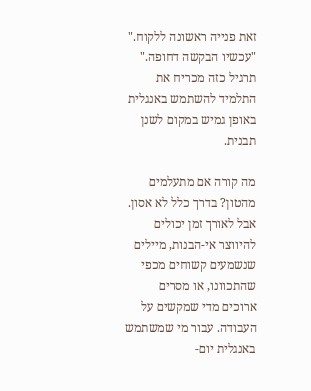זאת פנייה ראשונה ללקוח." "עכשיו הבקשה דחופה." תרגיל כזה מכריח את התלמיד להשתמש באנגלית באופן גמיש במקום לשנן תבנית.

מה קורה אם מתעלמים מהטון? בדרך כלל לא אסון. אבל לאורך זמן יכולים להיווצר אי-הבנות, מיילים שנשמעים קשוחים מכפי שהתכוונו, או מסרים ארוכים מדי שמקשים על העבודה. עבור מי שמשתמש באנגלית יום-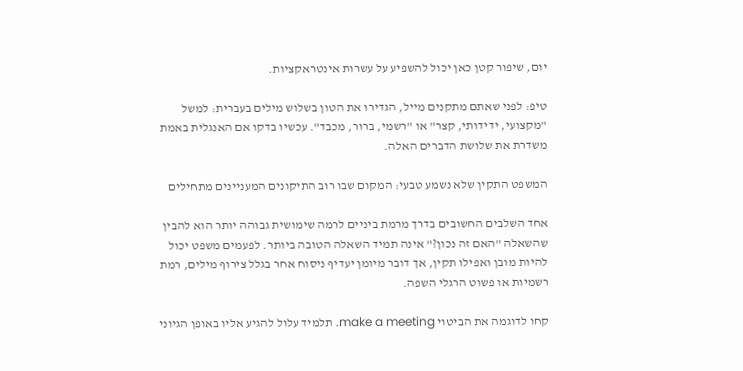יום, שיפור קטן כאן יכול להשפיע על עשרות אינטראקציות.

טיפ: לפני שאתם מתקנים מייל, הגדירו את הטון בשלוש מילים בעברית: למשל "מקצועי, ידידותי, קצר" או "רשמי, ברור, מכבד". עכשיו בדקו אם האנגלית באמת משדרת את שלושת הדברים האלה.

המשפט התקין שלא נשמע טבעי: המקום שבו רוב התיקונים המעניינים מתחילים

אחד השלבים החשובים בדרך מרמת ביניים לרמה שימושית גבוהה יותר הוא להבין שהשאלה "האם זה נכון?" אינה תמיד השאלה הטובה ביותר. לפעמים משפט יכול להיות מובן ואפילו תקין, אך דובר מיומן יעדיף ניסוח אחר בגלל צירוף מילים, רמת רשמיות או פשוט הרגלי השפה.

קחו לדוגמה את הביטוי make a meeting. תלמיד עלול להגיע אליו באופן הגיוני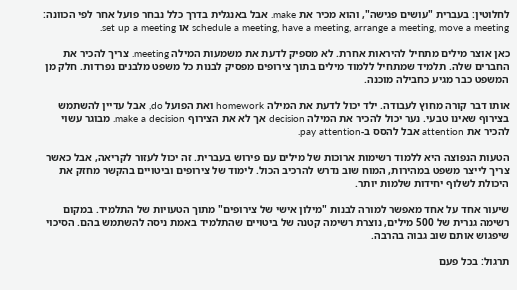לחלוטין: בעברית "עושים פגישה", והוא מכיר את make. אבל באנגלית בדרך כלל נבחר פועל אחר לפי הכוונה: schedule a meeting, have a meeting, arrange a meeting, move a meeting או set up a meeting.

כאן אוצר מילים מתחיל להיראות אחרת. לא מספיק לדעת את משמעות המילה meeting. צריך להכיר את החברים שלה. תלמיד שמתחיל ללמוד מילים בתוך צירופים מפסיק לבנות כל משפט מלבנים נפרדות. חלק מן המשפט כבר מגיע כחבילה מוכנה.

אותו דבר קורה מחוץ לעבודה. ילד יכול לדעת את המילה homework ואת הפועל do, אבל עדיין להשתמש בצירוף שאינו טבעי. נער יכול להכיר את המילה decision אך לא את הצירוף make a decision. מבוגר עשוי להכיר את attention אבל להסס ב-pay attention.

הטעות הנפוצה היא ללמוד רשימות ארוכות של מילים עם פירוש בעברית. זה יכול לעזור לקריאה, אבל כאשר צריך לייצר משפט במהירות, המוח שוב נדרש להרכיב הכול. לימוד של צירופים וביטויים בהקשר מחזק את היכולת לשלוף יחידות שלמות יותר.

שיעור אחד על אחד מאפשר למורה לבנות "מילון אישי של צירופים" מתוך הטעויות של התלמיד. במקום רשימה גנרית של 500 מילים, נוצרת רשימה קטנה של ביטויים שהתלמיד באמת ניסה להשתמש בהם. הסיכוי שיפגוש אותם שוב גבוה בהרבה.

תרגול: בכל פעם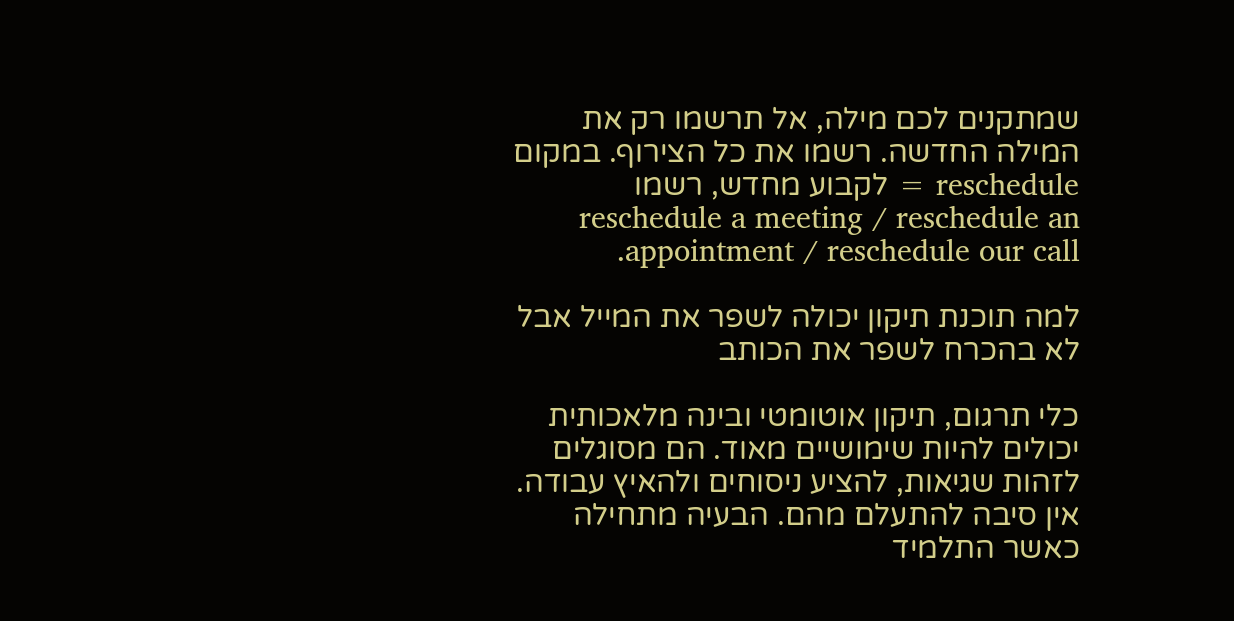שמתקנים לכם מילה, אל תרשמו רק את המילה החדשה. רשמו את כל הצירוף. במקום reschedule = לקבוע מחדש, רשמו reschedule a meeting / reschedule an appointment / reschedule our call.

למה תוכנת תיקון יכולה לשפר את המייל אבל לא בהכרח לשפר את הכותב

כלי תרגום, תיקון אוטומטי ובינה מלאכותית יכולים להיות שימושיים מאוד. הם מסוגלים לזהות שגיאות, להציע ניסוחים ולהאיץ עבודה. אין סיבה להתעלם מהם. הבעיה מתחילה כאשר התלמיד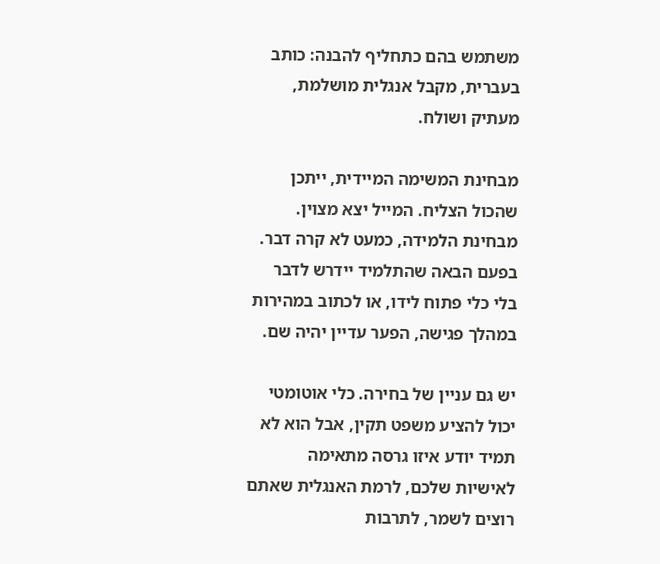משתמש בהם כתחליף להבנה: כותב בעברית, מקבל אנגלית מושלמת, מעתיק ושולח.

מבחינת המשימה המיידית, ייתכן שהכול הצליח. המייל יצא מצוין. מבחינת הלמידה, כמעט לא קרה דבר. בפעם הבאה שהתלמיד יידרש לדבר בלי כלי פתוח לידו, או לכתוב במהירות במהלך פגישה, הפער עדיין יהיה שם.

יש גם עניין של בחירה. כלי אוטומטי יכול להציע משפט תקין, אבל הוא לא תמיד יודע איזו גרסה מתאימה לאישיות שלכם, לרמת האנגלית שאתם רוצים לשמר, לתרבות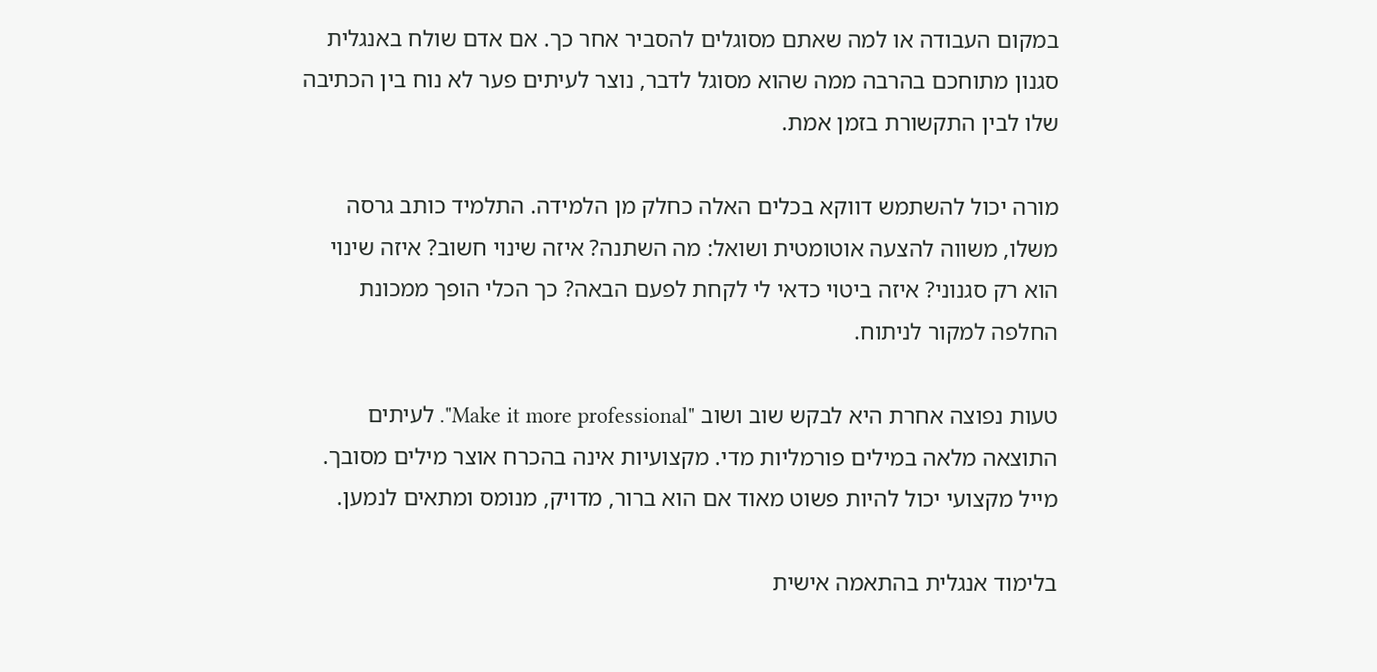במקום העבודה או למה שאתם מסוגלים להסביר אחר כך. אם אדם שולח באנגלית סגנון מתוחכם בהרבה ממה שהוא מסוגל לדבר, נוצר לעיתים פער לא נוח בין הכתיבה שלו לבין התקשורת בזמן אמת.

מורה יכול להשתמש דווקא בכלים האלה כחלק מן הלמידה. התלמיד כותב גרסה משלו, משווה להצעה אוטומטית ושואל: מה השתנה? איזה שינוי חשוב? איזה שינוי הוא רק סגנוני? איזה ביטוי כדאי לי לקחת לפעם הבאה? כך הכלי הופך ממכונת החלפה למקור לניתוח.

טעות נפוצה אחרת היא לבקש שוב ושוב "Make it more professional". לעיתים התוצאה מלאה במילים פורמליות מדי. מקצועיות אינה בהכרח אוצר מילים מסובך. מייל מקצועי יכול להיות פשוט מאוד אם הוא ברור, מדויק, מנומס ומתאים לנמען.

בלימוד אנגלית בהתאמה אישית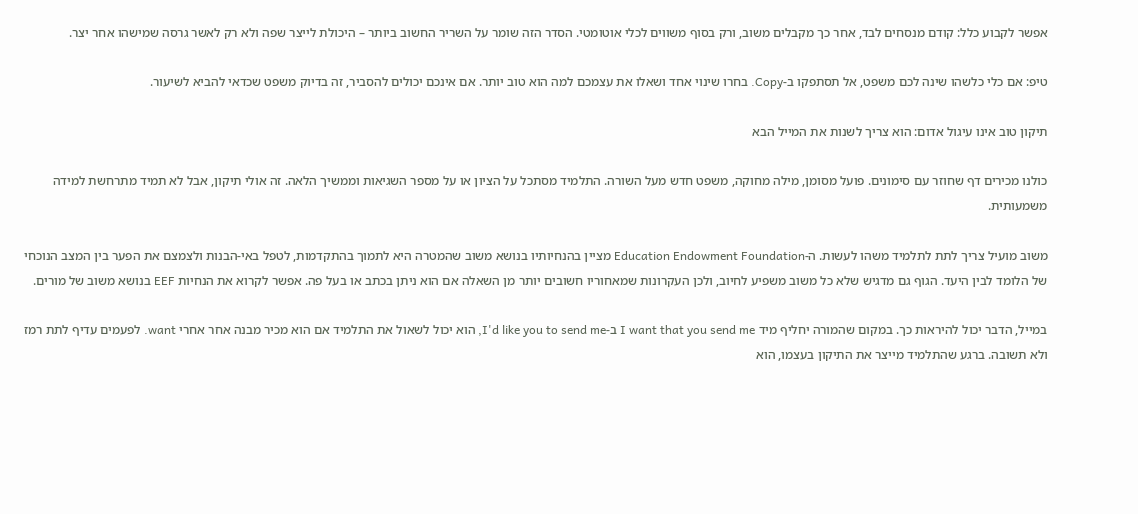אפשר לקבוע כלל: קודם מנסחים לבד, אחר כך מקבלים משוב, ורק בסוף משווים לכלי אוטומטי. הסדר הזה שומר על השריר החשוב ביותר – היכולת לייצר שפה ולא רק לאשר גרסה שמישהו אחר יצר.

טיפ: אם כלי כלשהו שינה לכם משפט, אל תסתפקו ב-Copy. בחרו שינוי אחד ושאלו את עצמכם למה הוא טוב יותר. אם אינכם יכולים להסביר, זה בדיוק משפט שכדאי להביא לשיעור.

תיקון טוב אינו עיגול אדום: הוא צריך לשנות את המייל הבא

כולנו מכירים דף שחוזר עם סימונים. פועל מסומן, מילה מחוקה, משפט חדש מעל השורה. התלמיד מסתכל על הציון או על מספר השגיאות וממשיך הלאה. זה אולי תיקון, אבל לא תמיד מתרחשת למידה משמעותית.

משוב מועיל צריך לתת לתלמיד משהו לעשות. ה-Education Endowment Foundation מציין בהנחיותיו בנושא משוב שהמטרה היא לתמוך בהתקדמות, לטפל באי-הבנות ולצמצם את הפער בין המצב הנוכחי של הלומד לבין היעד. הגוף גם מדגיש שלא כל משוב משפיע לחיוב, ולכן העקרונות שמאחוריו חשובים יותר מן השאלה אם הוא ניתן בכתב או בעל פה. אפשר לקרוא את הנחיות EEF בנושא משוב של מורים.

במייל, הדבר יכול להיראות כך. במקום שהמורה יחליף מיד I want that you send me ב-I'd like you to send me, הוא יכול לשאול את התלמיד אם הוא מכיר מבנה אחר אחרי want. לפעמים עדיף לתת רמז ולא תשובה. ברגע שהתלמיד מייצר את התיקון בעצמו, הוא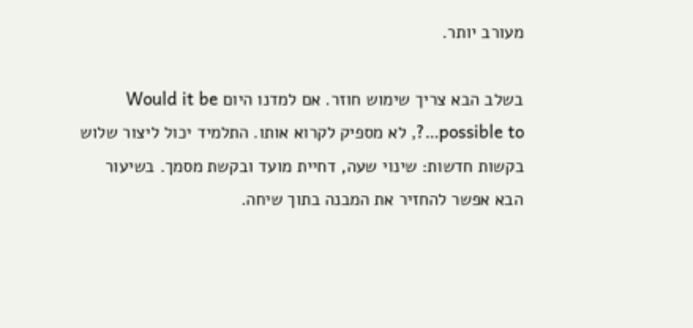מעורב יותר.

בשלב הבא צריך שימוש חוזר. אם למדנו היום Would it be possible to…?, לא מספיק לקרוא אותו. התלמיד יכול ליצור שלוש בקשות חדשות: שינוי שעה, דחיית מועד ובקשת מסמך. בשיעור הבא אפשר להחזיר את המבנה בתוך שיחה.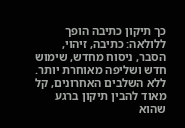כך תיקון כתיבה הופך ללולאה: כתיבה, זיהוי, הסבר, ניסוח מחדש, שימוש חדש ושליפה מאוחרת יותר. ללא השלבים האחרונים, קל מאוד להבין תיקון ברגע שהוא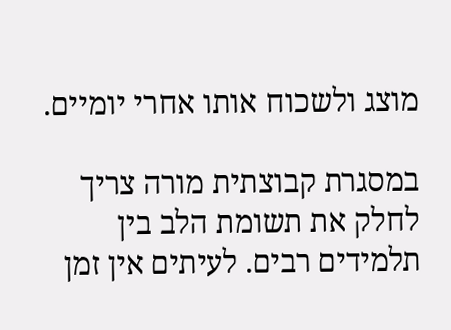מוצג ולשכוח אותו אחרי יומיים.

במסגרת קבוצתית מורה צריך לחלק את תשומת הלב בין תלמידים רבים. לעיתים אין זמן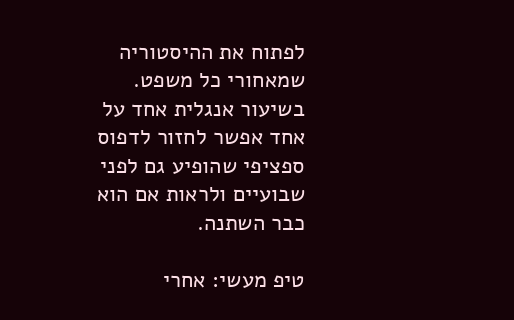לפתוח את ההיסטוריה שמאחורי כל משפט. בשיעור אנגלית אחד על אחד אפשר לחזור לדפוס ספציפי שהופיע גם לפני שבועיים ולראות אם הוא כבר השתנה.

טיפ מעשי: אחרי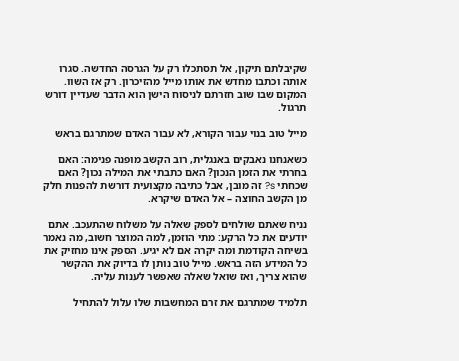שקיבלתם תיקון, אל תסתכלו רק על הגרסה החדשה. סגרו אותה וכתבו מחדש את אותו מייל מהזיכרון. רק אז השוו. המקום שבו שוב חזרתם לניסוח הישן הוא הדבר שעדיין דורש תרגול.

מייל טוב בנוי עבור הקורא, לא עבור האדם שמתרגם בראש

כשאנחנו נאבקים באנגלית, רוב הקשב מופנה פנימה: האם בחרתי את הזמן הנכון? האם כתבתי את המילה נכון? האם שכחתי s? זה מובן, אבל כתיבה מקצועית דורשת להפנות חלק מן הקשב החוצה – אל האדם שיקרא.

נניח שאתם שולחים לספק שאלה על משלוח שהתעכב. אתם יודעים את כל הרקע: מתי הוזמן, למה המוצר חשוב, מה נאמר בשיחה הקודמת ומה יקרה אם לא יגיע. הספק אינו מחזיק את כל המידע הזה בראש. מייל טוב נותן לו בדיוק את ההקשר שהוא צריך, ואז שואל שאלה שאפשר לענות עליה.

תלמיד שמתרגם את זרם המחשבות שלו עלול להתחיל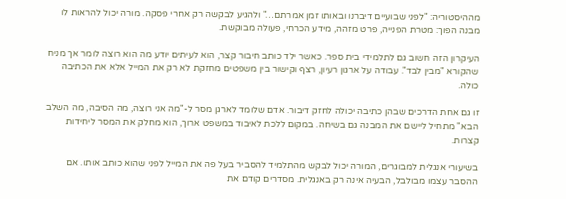מההיסטוריה: "לפני שבועיים דיברנו ובאותו זמן אמרתם…" ולהגיע לבקשה רק אחרי פסקה. מורה יכול להראות לו מבנה הפוך: מטרת הפנייה, פרט מזהה, מידע הכרחי, פעולה מבוקשת.

העיקרון הזה חשוב גם לתלמידי בית ספר. כאשר ילד כותב חיבור קצר, הוא לעיתים יודע מה הוא רוצה לומר אך מניח שהקורא "מבין לבד". עבודה על ארגון רעיון, רצף וקישור בין משפטים מחזקת לא רק את המייל אלא את הכתיבה כולה.

זו גם אחת הדרכים שבהן כתיבה יכולה לחזק דיבור. אדם שלומד לארגן מסר ל-"מה אני רוצה, מה הסיבה, מה השלב הבא" מתחיל ליישם את המבנה גם בשיחה. במקום ללכת לאיבוד במשפט ארוך, הוא מחלק את המסר ליחידות קצרות.

בשיעורי אנגלית למבוגרים, המורה יכול לבקש מהתלמיד להסביר בעל פה את המייל לפני שהוא כותב אותו. אם ההסבר עצמו מבולבל, הבעיה אינה רק באנגלית. מסדרים קודם את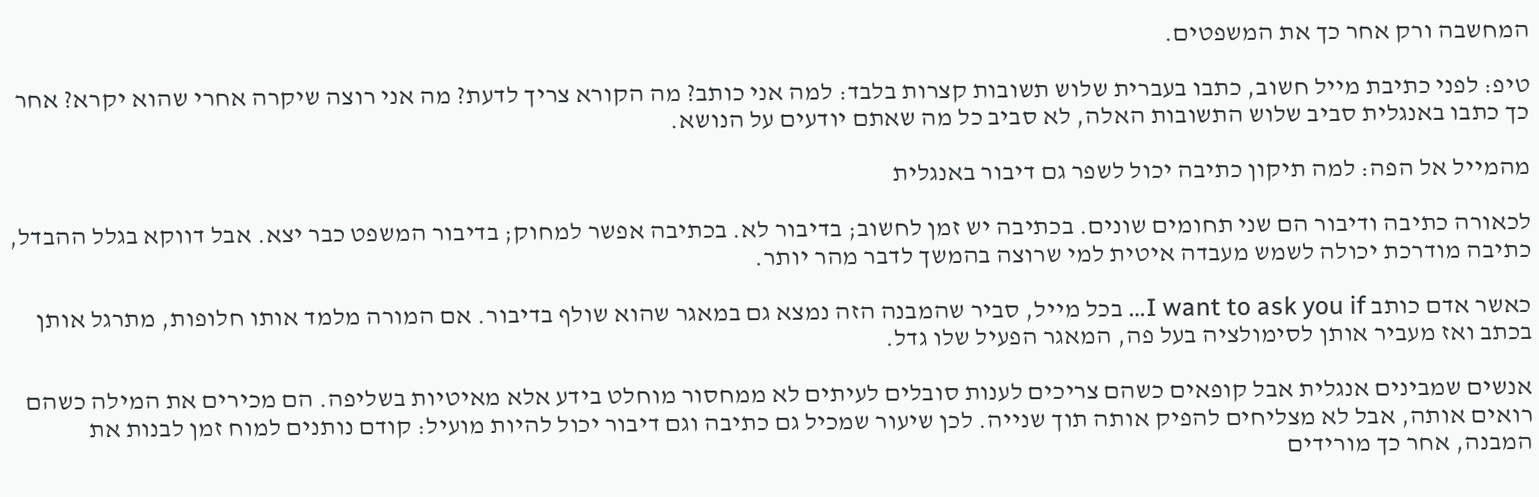המחשבה ורק אחר כך את המשפטים.

טיפ: לפני כתיבת מייל חשוב, כתבו בעברית שלוש תשובות קצרות בלבד: למה אני כותב? מה הקורא צריך לדעת? מה אני רוצה שיקרה אחרי שהוא יקרא? אחר כך כתבו באנגלית סביב שלוש התשובות האלה, לא סביב כל מה שאתם יודעים על הנושא.

מהמייל אל הפה: למה תיקון כתיבה יכול לשפר גם דיבור באנגלית

לכאורה כתיבה ודיבור הם שני תחומים שונים. בכתיבה יש זמן לחשוב; בדיבור לא. בכתיבה אפשר למחוק; בדיבור המשפט כבר יצא. אבל דווקא בגלל ההבדל, כתיבה מודרכת יכולה לשמש מעבדה איטית למי שרוצה בהמשך לדבר מהר יותר.

כאשר אדם כותב I want to ask you if… בכל מייל, סביר שהמבנה הזה נמצא גם במאגר שהוא שולף בדיבור. אם המורה מלמד אותו חלופות, מתרגל אותן בכתב ואז מעביר אותן לסימולציה בעל פה, המאגר הפעיל שלו גדל.

אנשים שמבינים אנגלית אבל קופאים כשהם צריכים לענות סובלים לעיתים לא ממחסור מוחלט בידע אלא מאיטיות בשליפה. הם מכירים את המילה כשהם רואים אותה, אבל לא מצליחים להפיק אותה תוך שנייה. לכן שיעור שמכיל גם כתיבה וגם דיבור יכול להיות מועיל: קודם נותנים למוח זמן לבנות את המבנה, אחר כך מורידים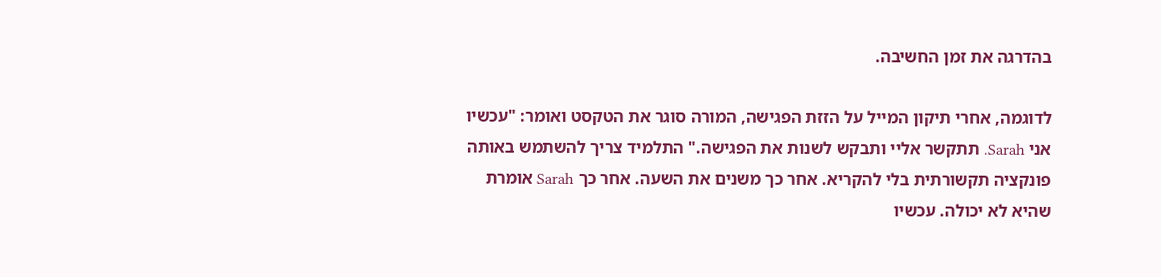בהדרגה את זמן החשיבה.

לדוגמה, אחרי תיקון המייל על הזזת הפגישה, המורה סוגר את הטקסט ואומר: "עכשיו אני Sarah. תתקשר אליי ותבקש לשנות את הפגישה." התלמיד צריך להשתמש באותה פונקציה תקשורתית בלי להקריא. אחר כך משנים את השעה. אחר כך Sarah אומרת שהיא לא יכולה. עכשיו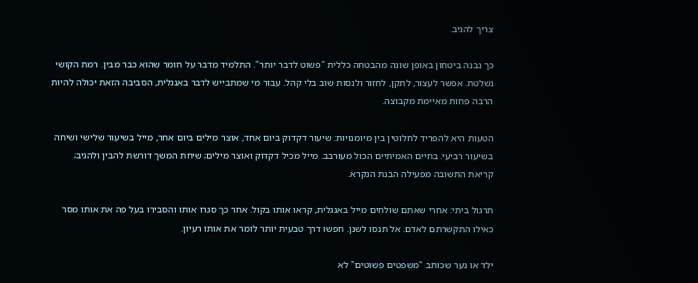צריך להגיב.

כך נבנה ביטחון באופן שונה מהבטחה כללית "פשוט לדבר יותר". התלמיד מדבר על חומר שהוא כבר מבין. רמת הקושי נשלטת. אפשר לעצור, לתקן, לחזור ולנסות שוב בלי קהל. עבור מי שמתבייש לדבר באנגלית, הסביבה הזאת יכולה להיות הרבה פחות מאיימת מקבוצה.

הטעות היא להפריד לחלוטין בין מיומנויות: שיעור דקדוק ביום אחד, אוצר מילים ביום אחר, מייל בשיעור שלישי ושיחה בשיעור רביעי. בחיים האמיתיים הכול מעורבב. מייל מכיל דקדוק ואוצר מילים; שיחת המשך דורשת להבין ולהגיב; קריאת התשובה מפעילה הבנת הנקרא.

תרגול ביתי: אחרי שאתם שולחים מייל באנגלית, קראו אותו בקול. אחר כך סגרו אותו והסבירו בעל פה את אותו מסר כאילו התקשרתם לאדם. אל תנסו לשנן. חפשו דרך טבעית יותר לומר את אותו רעיון.

ילד או נער שכותב "משפטים פשוטים" לא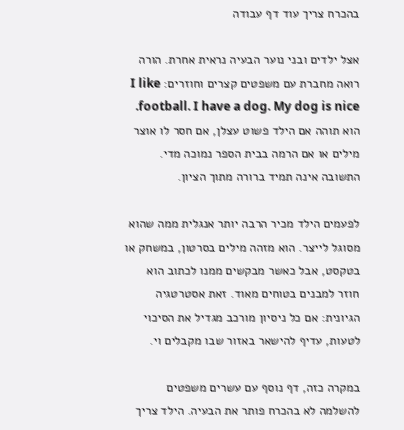בהכרח צריך עוד דף עבודה

אצל ילדים ובני נוער הבעיה נראית אחרת. הורה רואה מחברת עם משפטים קצרים וחוזרים: I like football. I have a dog. My dog is nice. הוא תוהה אם הילד פשוט עצלן, אם חסר לו אוצר מילים או אם הרמה בבית הספר נמוכה מדי. התשובה אינה תמיד ברורה מתוך הציון.

לפעמים הילד מכיר הרבה יותר אנגלית ממה שהוא מסוגל לייצר. הוא מזהה מילים בסרטון, במשחק או בטקסט, אבל כאשר מבקשים ממנו לכתוב הוא חוזר למבנים בטוחים מאוד. זאת אסטרטגיה הגיונית: אם כל ניסיון מורכב מגדיל את הסיכוי לטעות, עדיף להישאר באזור שבו מקבלים וי.

במקרה כזה, דף נוסף עם עשרים משפטים להשלמה לא בהכרח פותר את הבעיה. הילד צריך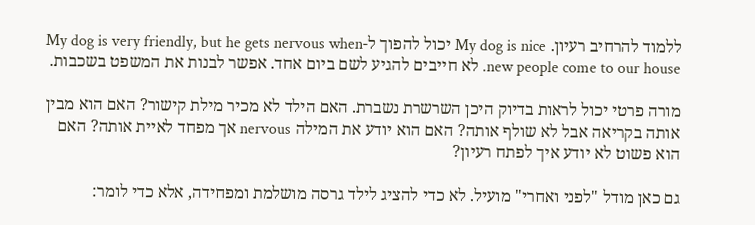ללמוד להרחיב רעיון. My dog is nice יכול להפוך ל-My dog is very friendly, but he gets nervous when new people come to our house. לא חייבים להגיע לשם ביום אחד. אפשר לבנות את המשפט בשכבות.

מורה פרטי יכול לראות בדיוק היכן השרשרת נשברת. האם הילד לא מכיר מילת קישור? האם הוא מבין אותה בקריאה אבל לא שולף אותה? האם הוא יודע את המילה nervous אך מפחד לאיית אותה? האם הוא פשוט לא יודע איך לפתח רעיון?

גם כאן מודל "לפני ואחרי" מועיל. לא כדי להציג לילד גרסה מושלמת ומפחידה, אלא כדי לומר: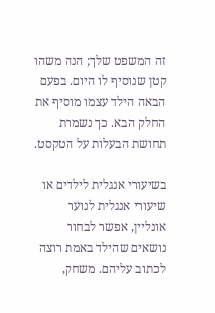זה המשפט שלך; הנה משהו קטן שנוסיף לו היום. בפעם הבאה הילד עצמו מוסיף את החלק הבא. כך נשמרת תחושת הבעלות על הטקסט.

בשיעורי אנגלית לילדים או שיעורי אנגלית לנוער אונליין, אפשר לבחור נושאים שהילד באמת רוצה לכתוב עליהם. משחק,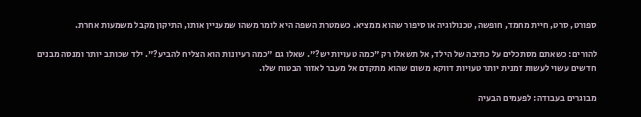ספורט, סרט, חיית מחמד, חופשה, טכנולוגיה או סיפור שהוא ממציא. כשמטרת השפה היא לומר משהו שמעניין אותו, התיקון מקבל משמעות אחרת.

להורים: כשאתם מסתכלים על כתיבה של הילד, אל תשאלו רק "כמה טעויות יש?". שאלו גם "כמה רעיונות הוא הצליח להביע?". ילד שכותב יותר ומנסה מבנים חדשים עשוי לעשות זמנית יותר טעויות דווקא משום שהוא מתקדם אל מעבר לאזור הבטוח שלו.

מבוגרים בעבודה: לפעמים הבעיה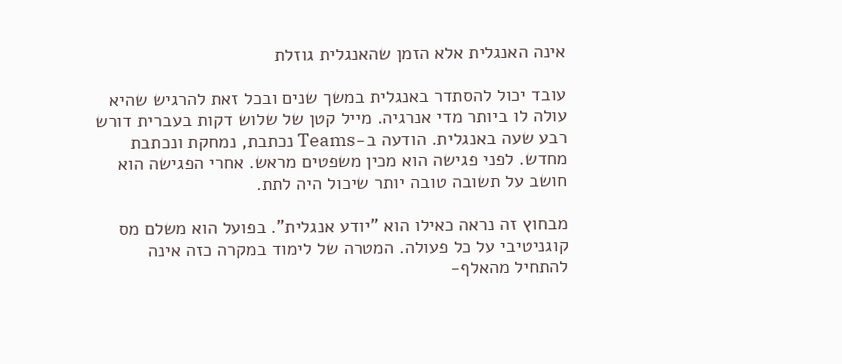אינה האנגלית אלא הזמן שהאנגלית גוזלת

עובד יכול להסתדר באנגלית במשך שנים ובכל זאת להרגיש שהיא עולה לו ביותר מדי אנרגיה. מייל קטן של שלוש דקות בעברית דורש רבע שעה באנגלית. הודעה ב-Teams נכתבת, נמחקת ונכתבת מחדש. לפני פגישה הוא מכין משפטים מראש. אחרי הפגישה הוא חושב על תשובה טובה יותר שיכול היה לתת.

מבחוץ זה נראה כאילו הוא "יודע אנגלית". בפועל הוא משלם מס קוגניטיבי על כל פעולה. המטרה של לימוד במקרה כזה אינה להתחיל מהאלף-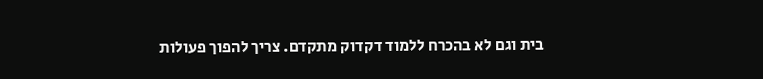בית וגם לא בהכרח ללמוד דקדוק מתקדם. צריך להפוך פעולות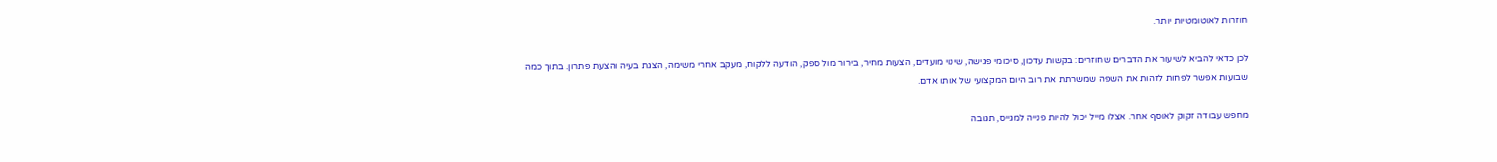חוזרות לאוטומטיות יותר.

לכן כדאי להביא לשיעור את הדברים שחוזרים: בקשות עדכון, סיכומי פגישה, שינוי מועדים, הצעות מחיר, בירור מול ספק, הודעה ללקוח, מעקב אחרי משימה, הצגת בעיה והצעת פתרון. בתוך כמה שבועות אפשר לפחות לזהות את השפה שמשרתת את רוב היום המקצועי של אותו אדם.

מחפש עבודה זקוק לאוסף אחר. אצלו מייל יכול להיות פנייה למגייס, תגובה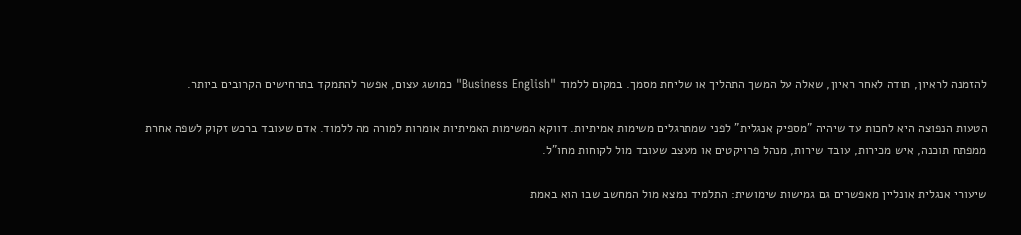להזמנה לראיון, תודה לאחר ראיון, שאלה על המשך התהליך או שליחת מסמך. במקום ללמוד "Business English" כמושג עצום, אפשר להתמקד בתרחישים הקרובים ביותר.

הטעות הנפוצה היא לחכות עד שיהיה "מספיק אנגלית" לפני שמתרגלים משימות אמיתיות. דווקא המשימות האמיתיות אומרות למורה מה ללמוד. אדם שעובד ברכש זקוק לשפה אחרת ממפתח תוכנה, איש מכירות, עובד שירות, מנהל פרויקטים או מעצב שעובד מול לקוחות מחו"ל.

שיעורי אנגלית אונליין מאפשרים גם גמישות שימושית: התלמיד נמצא מול המחשב שבו הוא באמת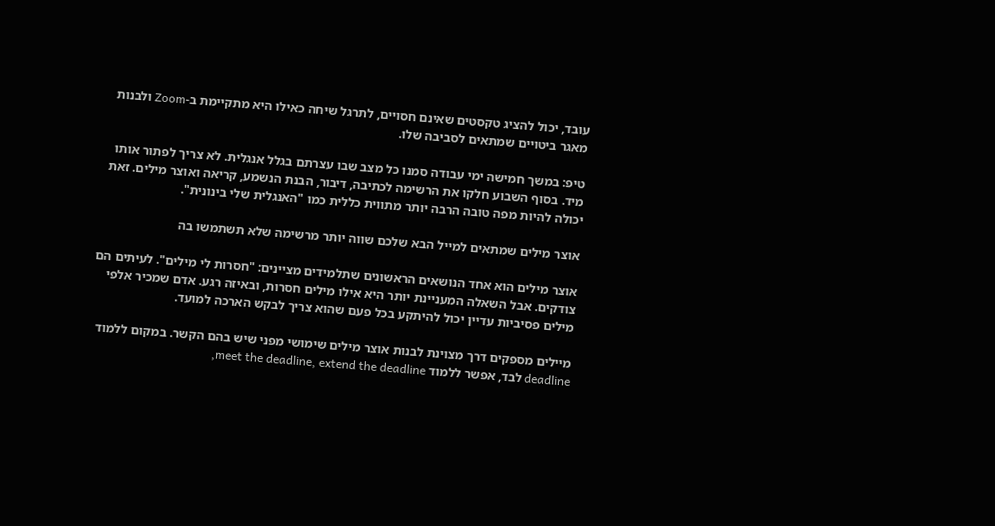עובד, יכול להציג טקסטים שאינם חסויים, לתרגל שיחה כאילו היא מתקיימת ב-Zoom ולבנות מאגר ביטויים שמתאים לסביבה שלו.

טיפ: במשך חמישה ימי עבודה סמנו כל מצב שבו עצרתם בגלל אנגלית. לא צריך לפתור אותו מיד. בסוף השבוע חלקו את הרשימה לכתיבה, דיבור, הבנת הנשמע, קריאה ואוצר מילים. זאת יכולה להיות מפה טובה הרבה יותר מתווית כללית כמו "האנגלית שלי בינונית".

אוצר מילים שמתאים למייל הבא שלכם שווה יותר מרשימה שלא תשתמשו בה

אוצר מילים הוא אחד הנושאים הראשונים שתלמידים מציינים: "חסרות לי מילים". לעיתים הם צודקים. אבל השאלה המעניינת יותר היא אילו מילים חסרות, ובאיזה רגע. אדם שמכיר אלפי מילים פסיביות עדיין יכול להיתקע בכל פעם שהוא צריך לבקש הארכה למועד.

מיילים מספקים דרך מצוינת לבנות אוצר מילים שימושי מפני שיש בהם הקשר. במקום ללמוד deadline לבד, אפשר ללמוד meet the deadline, extend the deadline,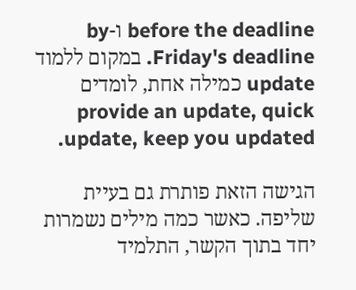before the deadline ו-by Friday's deadline. במקום ללמוד update כמילה אחת, לומדים provide an update, quick update, keep you updated.

הגישה הזאת פותרת גם בעיית שליפה. כאשר כמה מילים נשמרות יחד בתוך הקשר, התלמיד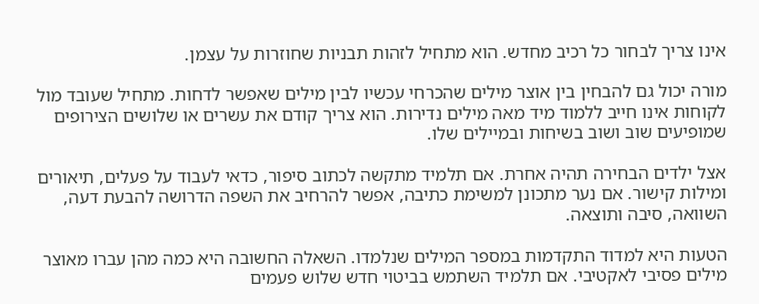אינו צריך לבחור כל רכיב מחדש. הוא מתחיל לזהות תבניות שחוזרות על עצמן.

מורה יכול גם להבחין בין אוצר מילים שהכרחי עכשיו לבין מילים שאפשר לדחות. מתחיל שעובד מול לקוחות אינו חייב ללמוד מיד מאה מילים נדירות. הוא צריך קודם את עשרים או שלושים הצירופים שמופיעים שוב ושוב בשיחות ובמיילים שלו.

אצל ילדים הבחירה תהיה אחרת. אם תלמיד מתקשה לכתוב סיפור, כדאי לעבוד על פעלים, תיאורים ומילות קישור. אם נער מתכונן למשימת כתיבה, אפשר להרחיב את השפה הדרושה להבעת דעה, השוואה, סיבה ותוצאה.

הטעות היא למדוד התקדמות במספר המילים שנלמדו. השאלה החשובה היא כמה מהן עברו מאוצר מילים פסיבי לאקטיבי. אם תלמיד השתמש בביטוי חדש שלוש פעמים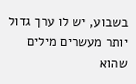בשבוע, יש לו ערך גדול יותר מעשרים מילים שהוא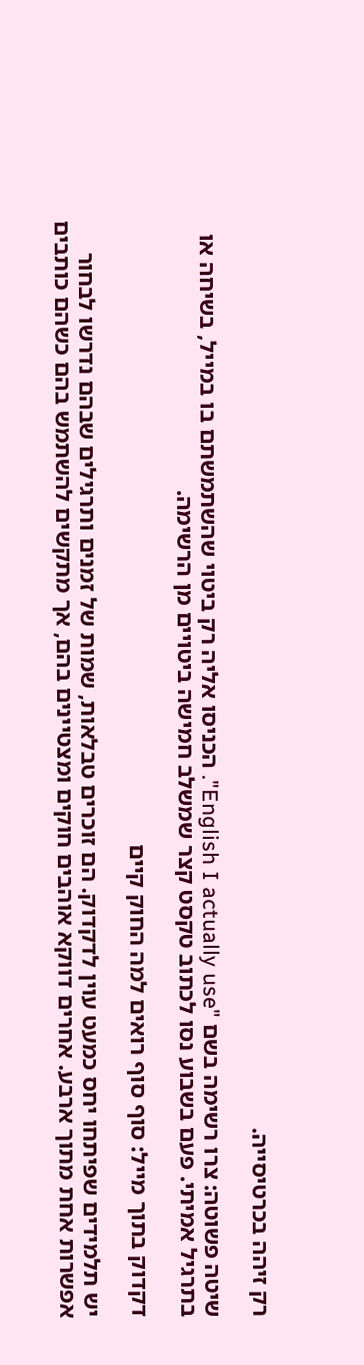רק זיהה בכרטיסייה.

שיטה פשוטה: צרו רשימה בשם "English I actually use". הכניסו אליה רק ביטוי שהשתמשתם בו במייל, בשיחה או בתרגיל אמיתי. פעם בשבוע נסו לכתוב טקסט קצר שמשלב חמישה ביטויים מן הרשימה.

דקדוק בתוך מייל: סוף סוף רואים למה החוק קיים

יש תלמידים שפיתחו יחס כמעט עוין לדקדוק. הם זוכרים טבלאות, שמות של זמנים ותרגילים שבהם נדרשו לבחור אפשרות אחת מתוך ארבע. אחרים דווקא אוהבים חוקים ומצטיינים בהם, אך מתקשים להשתמש בהם כשהם כותבים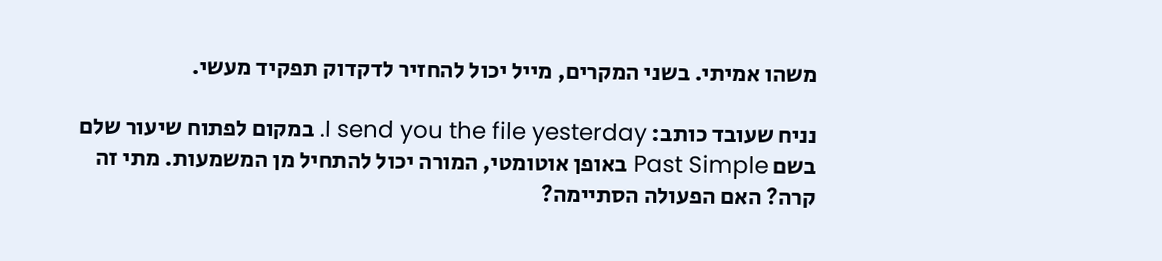משהו אמיתי. בשני המקרים, מייל יכול להחזיר לדקדוק תפקיד מעשי.

נניח שעובד כותב: I send you the file yesterday. במקום לפתוח שיעור שלם בשם Past Simple באופן אוטומטי, המורה יכול להתחיל מן המשמעות. מתי זה קרה? האם הפעולה הסתיימה?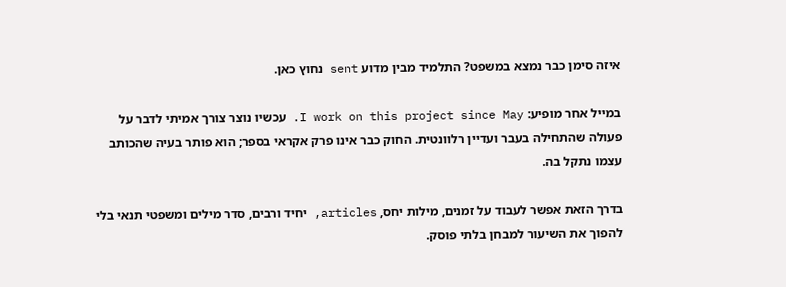איזה סימן כבר נמצא במשפט? התלמיד מבין מדוע sent נחוץ כאן.

במייל אחר מופיע: I work on this project since May. עכשיו נוצר צורך אמיתי לדבר על פעולה שהתחילה בעבר ועדיין רלוונטית. החוק כבר אינו פרק אקראי בספר; הוא פותר בעיה שהכותב עצמו נתקל בה.

בדרך הזאת אפשר לעבוד על זמנים, מילות יחס, articles, יחיד ורבים, סדר מילים ומשפטי תנאי בלי להפוך את השיעור למבחן בלתי פוסק.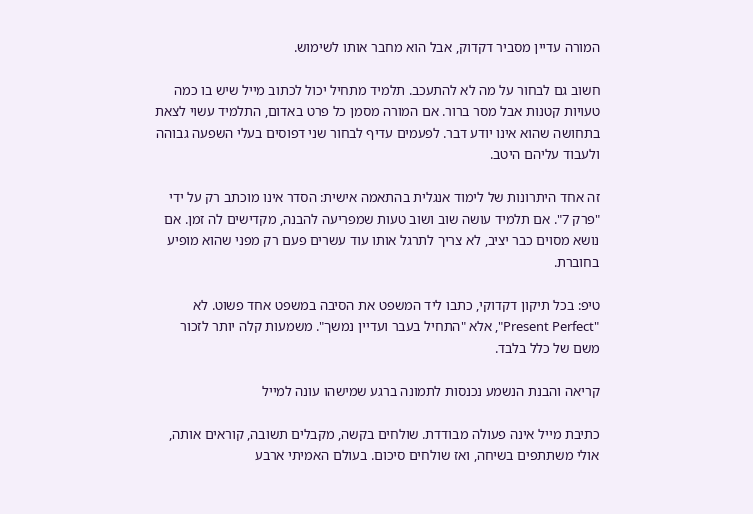המורה עדיין מסביר דקדוק, אבל הוא מחבר אותו לשימוש.

חשוב גם לבחור על מה לא להתעכב. תלמיד מתחיל יכול לכתוב מייל שיש בו כמה טעויות קטנות אבל מסר ברור. אם המורה מסמן כל פרט באדום, התלמיד עשוי לצאת בתחושה שהוא אינו יודע דבר. לפעמים עדיף לבחור שני דפוסים בעלי השפעה גבוהה ולעבוד עליהם היטב.

זה אחד היתרונות של לימוד אנגלית בהתאמה אישית: הסדר אינו מוכתב רק על ידי "פרק 7". אם תלמיד עושה שוב ושוב טעות שמפריעה להבנה, מקדישים לה זמן. אם נושא מסוים כבר יציב, לא צריך לתרגל אותו עוד עשרים פעם רק מפני שהוא מופיע בחוברת.

טיפ: בכל תיקון דקדוקי, כתבו ליד המשפט את הסיבה במשפט אחד פשוט. לא "Present Perfect", אלא "התחיל בעבר ועדיין נמשך". משמעות קלה יותר לזכור משם של כלל בלבד.

קריאה והבנת הנשמע נכנסות לתמונה ברגע שמישהו עונה למייל

כתיבת מייל אינה פעולה מבודדת. שולחים בקשה, מקבלים תשובה, קוראים אותה, אולי משתתפים בשיחה, ואז שולחים סיכום. בעולם האמיתי ארבע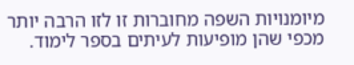מיומנויות השפה מחוברות זו לזו הרבה יותר מכפי שהן מופיעות לעיתים בספר לימוד.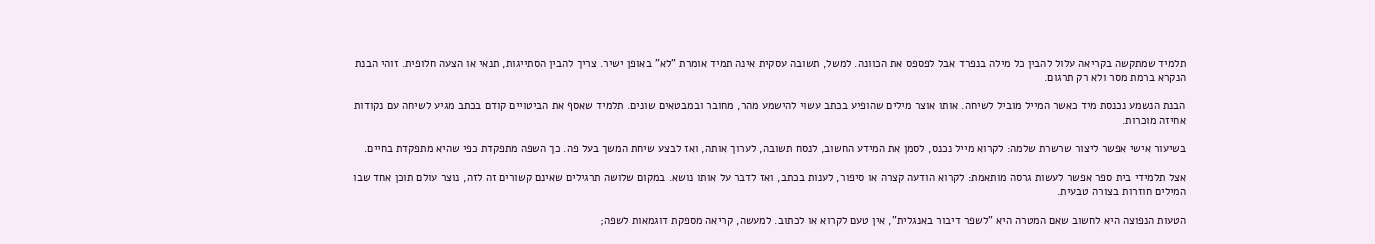תלמיד שמתקשה בקריאה עלול להבין כל מילה בנפרד אבל לפספס את הכוונה. למשל, תשובה עסקית אינה תמיד אומרת "לא" באופן ישיר. צריך להבין הסתייגות, תנאי או הצעה חלופית. זוהי הבנת הנקרא ברמת מסר ולא רק תרגום.

הבנת הנשמע נכנסת מיד כאשר המייל מוביל לשיחה. אותו אוצר מילים שהופיע בכתב עשוי להישמע מהר, מחובר ובמבטאים שונים. תלמיד שאסף את הביטויים קודם בכתב מגיע לשיחה עם נקודות אחיזה מוכרות.

בשיעור אישי אפשר ליצור שרשרת שלמה: לקרוא מייל נכנס, לסמן את המידע החשוב, לנסח תשובה, לערוך אותה, ואז לבצע שיחת המשך בעל פה. כך השפה מתפקדת כפי שהיא מתפקדת בחיים.

אצל תלמידי בית ספר אפשר לעשות גרסה מותאמת: לקרוא הודעה קצרה או סיפור, לענות בכתב, ואז לדבר על אותו נושא. במקום שלושה תרגילים שאינם קשורים זה לזה, נוצר עולם תוכן אחד שבו המילים חוזרות בצורה טבעית.

הטעות הנפוצה היא לחשוב שאם המטרה היא "לשפר דיבור באנגלית", אין טעם לקרוא או לכתוב. למעשה, קריאה מספקת דוגמאות לשפה;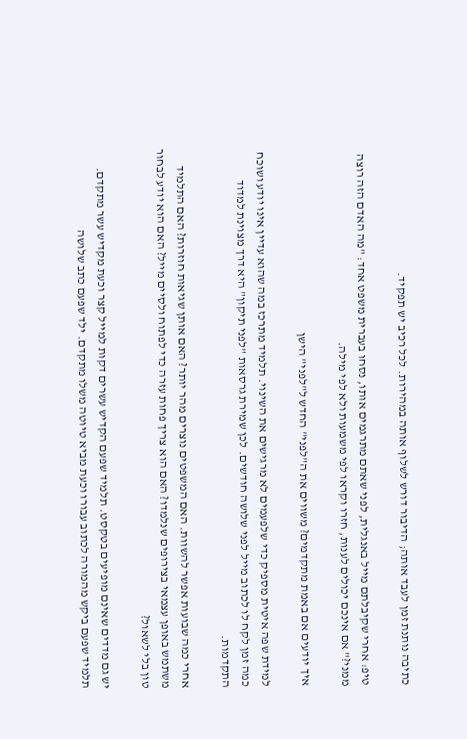כתיבה נותנת זמן לעבד אותה; הדיבור דורש לשלוף אותה במהירות. לכל רכיב יש תפקיד.

טיפ: אחרי שקיבלתם מייל באנגלית, לפני שאתם מתרגמים אותו, נסחו בעברית משפט אחד: "מה האדם הזה רוצה ממני?" אם אינכם יכולים לענות, חזרו וקראו לפי משמעות ולא לפי מילה.

איך יודעים אם באמת מתקדמים? משווים את ה"לפני" החדש ל"לפני" הישן

למידת שפה איטית מספיק כדי שלפעמים לא מרגישים את השינוי. תלמיד מתרכז במה שהוא עדיין אינו יודע ושוכח כמה זמן לקח לו לכתוב מייל לפני שלושה חודשים. לכן שמירת גרסאות "לפני תיקון" היא דרך מצוינת למדוד התקדמות.

אחרי כמה שבועות אפשר להשוות. האם המשפטים נוצרים מהר יותר? האם אותן שגיאות חוזרות? האם התלמיד משתמש באופן עצמאי בצירופים שנלמדו? האם הוא צריך פחות עזרה כדי לפתוח ולסיים מייל? האם הוא יודע לבחור טון בלי לשאול?

יש גם מדדים שאינם מופיעים בטקסט. תלמיד שפעם הקדיש עשרים דקות למייל קצר וכעת מקדיש עשר מתקדם. תלמיד שפעם ביקש מהמורה לכתוב עבורו וכעת מביא טיוטה משלו מתקדם. ילד שפעם כתב שלושה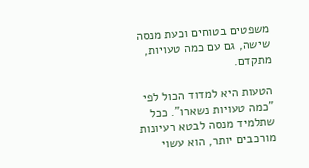משפטים בטוחים וכעת מנסה שישה, גם עם כמה טעויות, מתקדם.

הטעות היא למדוד הכול לפי "כמה טעויות נשארו". ככל שתלמיד מנסה לבטא רעיונות מורכבים יותר, הוא עשוי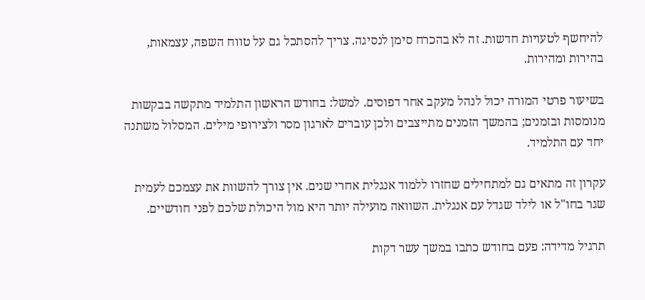להיחשף לטעויות חדשות. זה לא בהכרח סימן לנסיגה. צריך להסתכל גם על טווח השפה, עצמאות, בהירות ומהירות.

בשיעור פרטי המורה יכול לנהל מעקב אחר דפוסים. למשל: בחודש הראשון התלמיד מתקשה בבקשות מנומסות ובזמנים; בהמשך הזמנים מתייצבים ולכן עוברים לארגון מסר ולצירופי מילים. המסלול משתנה יחד עם התלמיד.

עקרון זה מתאים גם למתחילים שחזרו ללמוד אנגלית אחרי שנים. אין צורך להשוות את עצמכם לעמית שגר בחו"ל או לילד שגדל עם אנגלית. השוואה מועילה יותר היא מול היכולת שלכם לפני חודשיים.

תרגיל מדידה: פעם בחודש כתבו במשך עשר דקות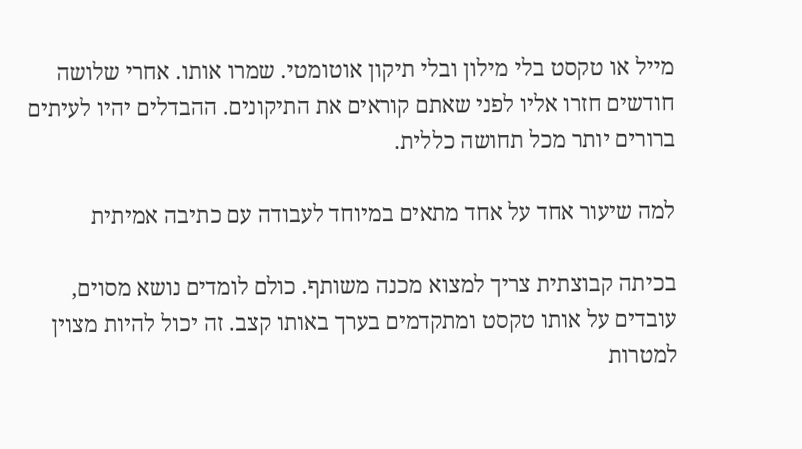מייל או טקסט בלי מילון ובלי תיקון אוטומטי. שמרו אותו. אחרי שלושה חודשים חזרו אליו לפני שאתם קוראים את התיקונים. ההבדלים יהיו לעיתים ברורים יותר מכל תחושה כללית.

למה שיעור אחד על אחד מתאים במיוחד לעבודה עם כתיבה אמיתית

בכיתה קבוצתית צריך למצוא מכנה משותף. כולם לומדים נושא מסוים, עובדים על אותו טקסט ומתקדמים בערך באותו קצב. זה יכול להיות מצוין למטרות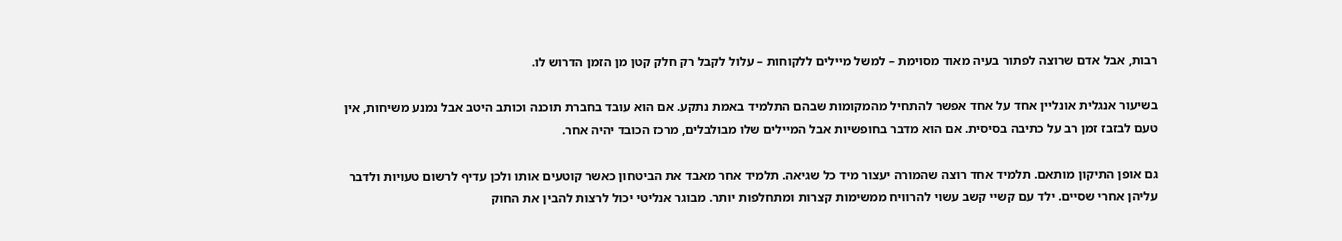רבות, אבל אדם שרוצה לפתור בעיה מאוד מסוימת – למשל מיילים ללקוחות – עלול לקבל רק חלק קטן מן הזמן הדרוש לו.

בשיעור אנגלית אונליין אחד על אחד אפשר להתחיל מהמקומות שבהם התלמיד באמת נתקע. אם הוא עובד בחברת תוכנה וכותב היטב אבל נמנע משיחות, אין טעם לבזבז זמן רב על כתיבה בסיסית. אם הוא מדבר בחופשיות אבל המיילים שלו מבולבלים, מרכז הכובד יהיה אחר.

גם אופן התיקון מותאם. תלמיד אחד רוצה שהמורה יעצור מיד כל שגיאה. תלמיד אחר מאבד את הביטחון כאשר קוטעים אותו ולכן עדיף לרשום טעויות ולדבר עליהן אחרי שסיים. ילד עם קשיי קשב עשוי להרוויח ממשימות קצרות ומתחלפות יותר. מבוגר אנליטי יכול לרצות להבין את החוק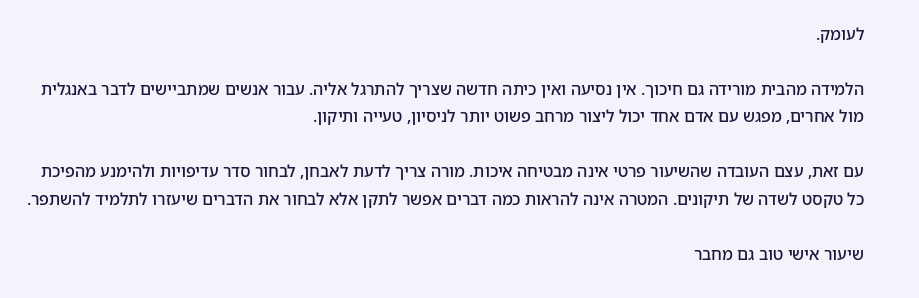לעומק.

הלמידה מהבית מורידה גם חיכוך. אין נסיעה ואין כיתה חדשה שצריך להתרגל אליה. עבור אנשים שמתביישים לדבר באנגלית מול אחרים, מפגש עם אדם אחד יכול ליצור מרחב פשוט יותר לניסיון, טעייה ותיקון.

עם זאת, עצם העובדה שהשיעור פרטי אינה מבטיחה איכות. מורה צריך לדעת לאבחן, לבחור סדר עדיפויות ולהימנע מהפיכת כל טקסט לשדה של תיקונים. המטרה אינה להראות כמה דברים אפשר לתקן אלא לבחור את הדברים שיעזרו לתלמיד להשתפר.

שיעור אישי טוב גם מחבר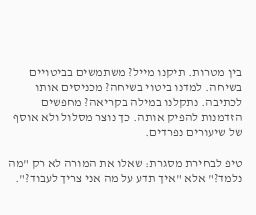בין מטרות. תיקנו מייל? משתמשים בביטויים בשיחה. למדנו ביטוי בשיחה? מכניסים אותו לכתיבה. נתקלנו במילה בקריאה? מחפשים הזדמנות להפיק אותה. כך נוצר מסלול ולא אוסף של שיעורים נפרדים.

טיפ לבחירת מסגרת: שאלו את המורה לא רק "מה נלמד?" אלא "איך תדע על מה אני צריך לעבוד?".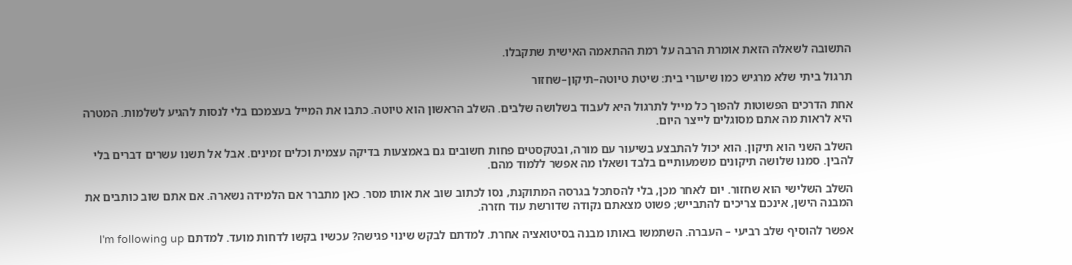התשובה לשאלה הזאת אומרת הרבה על רמת ההתאמה האישית שתקבלו.

תרגול ביתי שלא מרגיש כמו שיעורי בית: שיטת טיוטה–תיקון–שחזור

אחת הדרכים הפשוטות להפוך כל מייל לתרגול היא לעבוד בשלושה שלבים. השלב הראשון הוא טיוטה. כתבו את המייל בעצמכם בלי לנסות להגיע לשלמות. המטרה היא לראות מה אתם מסוגלים לייצר היום.

השלב השני הוא תיקון. הוא יכול להתבצע בשיעור עם מורה, ובטקסטים פחות חשובים גם באמצעות בדיקה עצמית וכלים זמינים. אבל אל תשנו עשרים דברים בלי להבין. סמנו שלושה תיקונים משמעותיים בלבד ושאלו מה אפשר ללמוד מהם.

השלב השלישי הוא שחזור. יום לאחר מכן, בלי להסתכל בגרסה המתוקנת, נסו לכתוב שוב את אותו מסר. כאן מתברר אם הלמידה נשארה. אם אתם שוב כותבים את המבנה הישן, אינכם צריכים להתבייש; פשוט מצאתם נקודה שדורשת עוד חזרה.

אפשר להוסיף שלב רביעי – העברה. השתמשו באותו מבנה בסיטואציה אחרת. למדתם לבקש שינוי פגישה? עכשיו בקשו לדחות מועד. למדתם I'm following up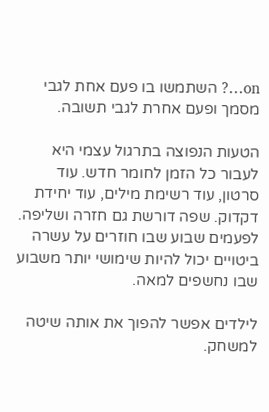on…? השתמשו בו פעם אחת לגבי מסמך ופעם אחרת לגבי תשובה.

הטעות הנפוצה בתרגול עצמי היא לעבור כל הזמן לחומר חדש. עוד סרטון, עוד רשימת מילים, עוד יחידת דקדוק. שפה דורשת גם חזרה ושליפה. לפעמים שבוע שבו חוזרים על עשרה ביטויים יכול להיות שימושי יותר משבוע שבו נחשפים למאה.

לילדים אפשר להפוך את אותה שיטה למשחק.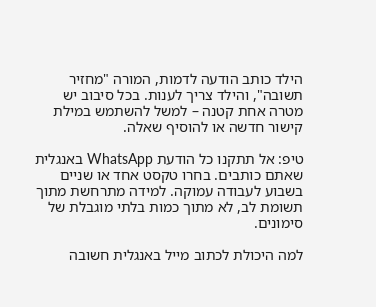הילד כותב הודעה לדמות, המורה "מחזיר תשובה", והילד צריך לענות. בכל סיבוב יש מטרה אחת קטנה – למשל להשתמש במילת קישור חדשה או להוסיף שאלה.

טיפ: אל תתקנו כל הודעת WhatsApp באנגלית שאתם כותבים. בחרו טקסט אחד או שניים בשבוע לעבודה עמוקה. למידה מתרחשת מתוך תשומת לב, לא מתוך כמות בלתי מוגבלת של סימונים.

למה היכולת לכתוב מייל באנגלית חשובה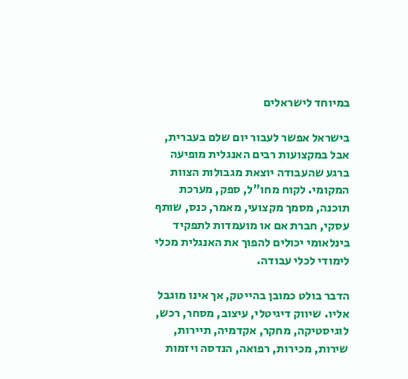במיוחד לישראלים

בישראל אפשר לעבור יום שלם בעברית, אבל במקצועות רבים האנגלית מופיעה ברגע שהעבודה יוצאת מגבולות הצוות המקומי. לקוח מחו"ל, ספק, מערכת תוכנה, מסמך מקצועי, מאמר, כנס, שותף עסקי, חברת אם או מועמדות לתפקיד בינלאומי יכולים להפוך את האנגלית מכלי לימודי לכלי עבודה.

הדבר בולט כמובן בהייטק, אך אינו מוגבל אליו. שיווק דיגיטלי, עיצוב, מסחר, רכש, לוגיסטיקה, מחקר, אקדמיה, תיירות, שירות, מכירות, רפואה, הנדסה ויזמות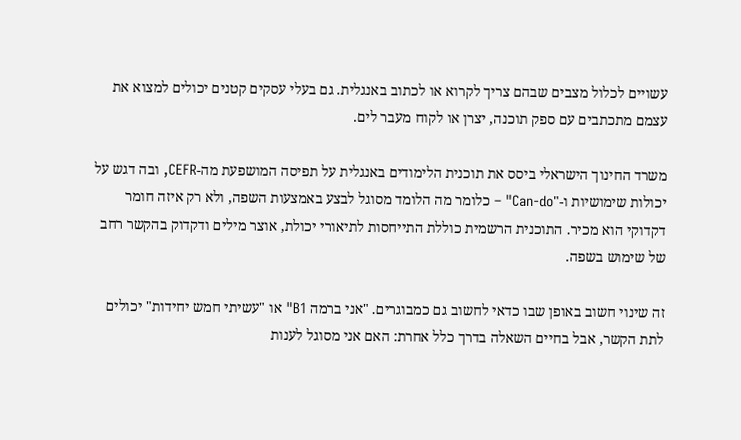עשויים לכלול מצבים שבהם צריך לקרוא או לכתוב באנגלית. גם בעלי עסקים קטנים יכולים למצוא את עצמם מתכתבים עם ספק תוכנה, יצרן או לקוח מעבר לים.

משרד החינוך הישראלי ביסס את תוכנית הלימודים באנגלית על תפיסה המושפעת מה-CEFR, ובה דגש על יכולות שימושיות ו-"Can-do" – כלומר מה הלומד מסוגל לבצע באמצעות השפה, ולא רק איזה חומר דקדוקי הוא מכיר. התוכנית הרשמית כוללת התייחסות לתיאורי יכולת, אוצר מילים ודקדוק בהקשר רחב של שימוש בשפה.

זה שינוי חשוב באופן שבו כדאי לחשוב גם כמבוגרים. "אני ברמה B1" או "עשיתי חמש יחידות" יכולים לתת הקשר, אבל בחיים השאלה בדרך כלל אחרת: האם אני מסוגל לענות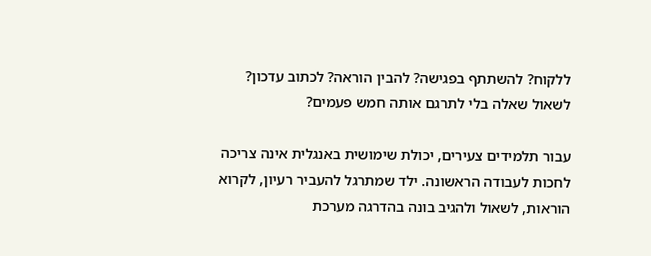ללקוח? להשתתף בפגישה? להבין הוראה? לכתוב עדכון? לשאול שאלה בלי לתרגם אותה חמש פעמים?

עבור תלמידים צעירים, יכולת שימושית באנגלית אינה צריכה לחכות לעבודה הראשונה. ילד שמתרגל להעביר רעיון, לקרוא הוראות, לשאול ולהגיב בונה בהדרגה מערכת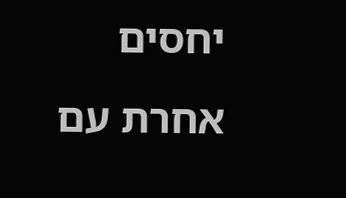יחסים אחרת עם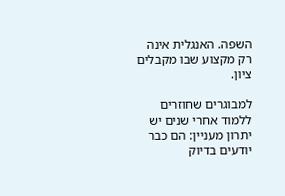השפה. האנגלית אינה רק מקצוע שבו מקבלים ציון.

למבוגרים שחוזרים ללמוד אחרי שנים יש יתרון מעניין: הם כבר יודעים בדיוק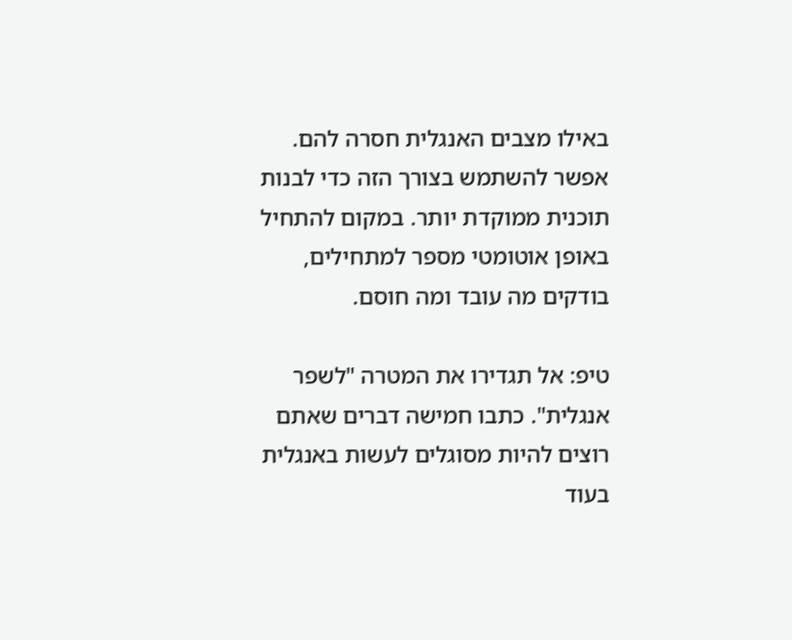באילו מצבים האנגלית חסרה להם. אפשר להשתמש בצורך הזה כדי לבנות תוכנית ממוקדת יותר. במקום להתחיל באופן אוטומטי מספר למתחילים, בודקים מה עובד ומה חוסם.

טיפ: אל תגדירו את המטרה "לשפר אנגלית". כתבו חמישה דברים שאתם רוצים להיות מסוגלים לעשות באנגלית בעוד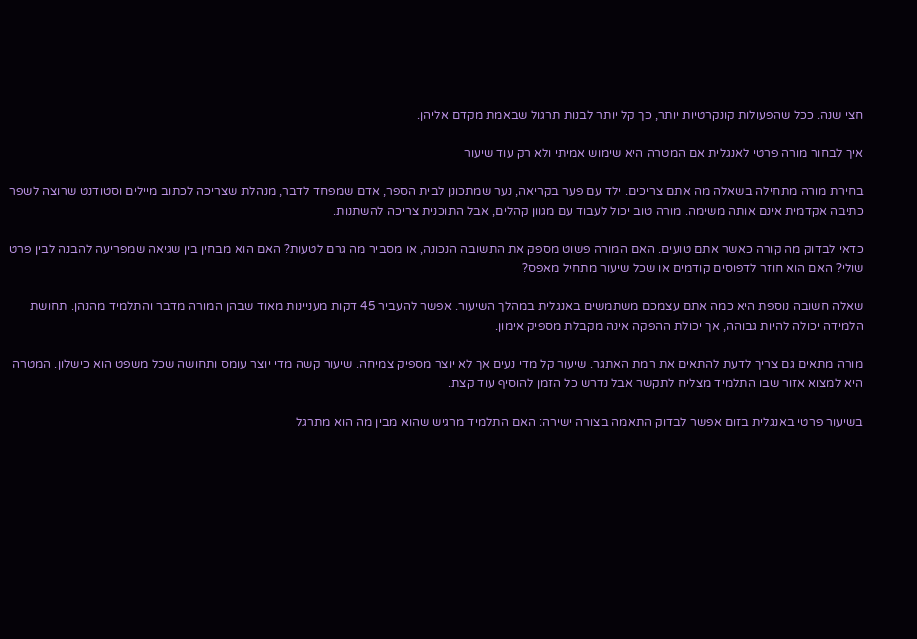חצי שנה. ככל שהפעולות קונקרטיות יותר, כך קל יותר לבנות תרגול שבאמת מקדם אליהן.

איך לבחור מורה פרטי לאנגלית אם המטרה היא שימוש אמיתי ולא רק עוד שיעור

בחירת מורה מתחילה בשאלה מה אתם צריכים. ילד עם פער בקריאה, נער שמתכונן לבית הספר, אדם שמפחד לדבר, מנהלת שצריכה לכתוב מיילים וסטודנט שרוצה לשפר כתיבה אקדמית אינם אותה משימה. מורה טוב יכול לעבוד עם מגוון קהלים, אבל התוכנית צריכה להשתנות.

כדאי לבדוק מה קורה כאשר אתם טועים. האם המורה פשוט מספק את התשובה הנכונה, או מסביר מה גרם לטעות? האם הוא מבחין בין שגיאה שמפריעה להבנה לבין פרט שולי? האם הוא חוזר לדפוסים קודמים או שכל שיעור מתחיל מאפס?

שאלה חשובה נוספת היא כמה אתם עצמכם משתמשים באנגלית במהלך השיעור. אפשר להעביר 45 דקות מעניינות מאוד שבהן המורה מדבר והתלמיד מהנהן. תחושת הלמידה יכולה להיות גבוהה, אך יכולת ההפקה אינה מקבלת מספיק אימון.

מורה מתאים גם צריך לדעת להתאים את רמת האתגר. שיעור קל מדי נעים אך לא יוצר מספיק צמיחה. שיעור קשה מדי יוצר עומס ותחושה שכל משפט הוא כישלון. המטרה היא למצוא אזור שבו התלמיד מצליח לתקשר אבל נדרש כל הזמן להוסיף עוד קצת.

בשיעור פרטי באנגלית בזום אפשר לבדוק התאמה בצורה ישירה: האם התלמיד מרגיש שהוא מבין מה הוא מתרגל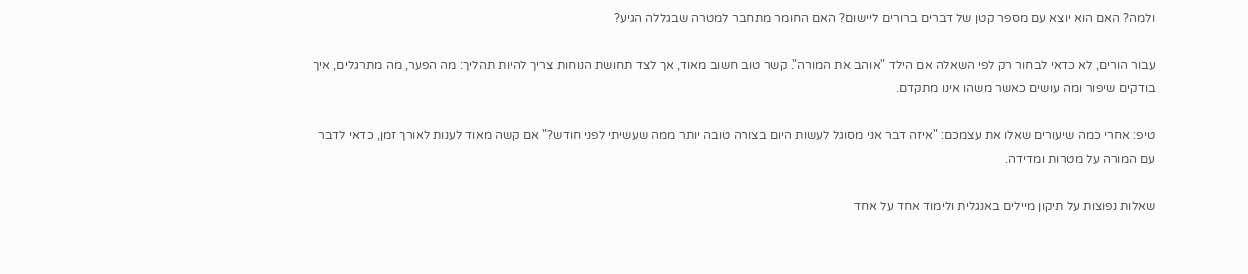ולמה? האם הוא יוצא עם מספר קטן של דברים ברורים ליישום? האם החומר מתחבר למטרה שבגללה הגיע?

עבור הורים, לא כדאי לבחור רק לפי השאלה אם הילד "אוהב את המורה". קשר טוב חשוב מאוד, אך לצד תחושת הנוחות צריך להיות תהליך: מה הפער, מה מתרגלים, איך בודקים שיפור ומה עושים כאשר משהו אינו מתקדם.

טיפ: אחרי כמה שיעורים שאלו את עצמכם: "איזה דבר אני מסוגל לעשות היום בצורה טובה יותר ממה שעשיתי לפני חודש?" אם קשה מאוד לענות לאורך זמן, כדאי לדבר עם המורה על מטרות ומדידה.

שאלות נפוצות על תיקון מיילים באנגלית ולימוד אחד על אחד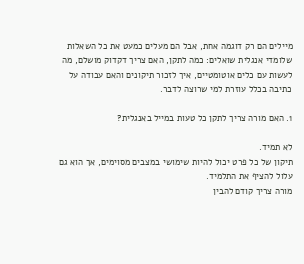מיילים הם רק דוגמה אחת, אבל הם מעלים כמעט את כל השאלות שלומדי אנגלית שואלים: כמה לתקן, האם צריך דקדוק מושלם, מה לעשות עם כלים אוטומטיים, איך לזכור תיקונים והאם עבודה על כתיבה בכלל עוזרת למי שרוצה לדבר.

1. האם מורה צריך לתקן כל טעות במייל באנגלית?

לא תמיד.
תיקון של כל פרט יכול להיות שימושי במצבים מסוימים, אך הוא גם עלול להציף את התלמיד.
מורה צריך קודם להבין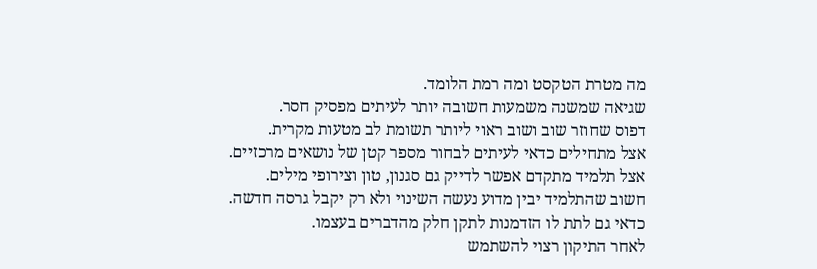מה מטרת הטקסט ומה רמת הלומד.
שגיאה שמשנה משמעות חשובה יותר לעיתים מפסיק חסר.
דפוס שחוזר שוב ושוב ראוי ליותר תשומת לב מטעות מקרית.
אצל מתחילים כדאי לעיתים לבחור מספר קטן של נושאים מרכזיים.
אצל תלמיד מתקדם אפשר לדייק גם סגנון, טון וצירופי מילים.
חשוב שהתלמיד יבין מדוע נעשה השינוי ולא רק יקבל גרסה חדשה.
כדאי גם לתת לו הזדמנות לתקן חלק מהדברים בעצמו.
לאחר התיקון רצוי להשתמש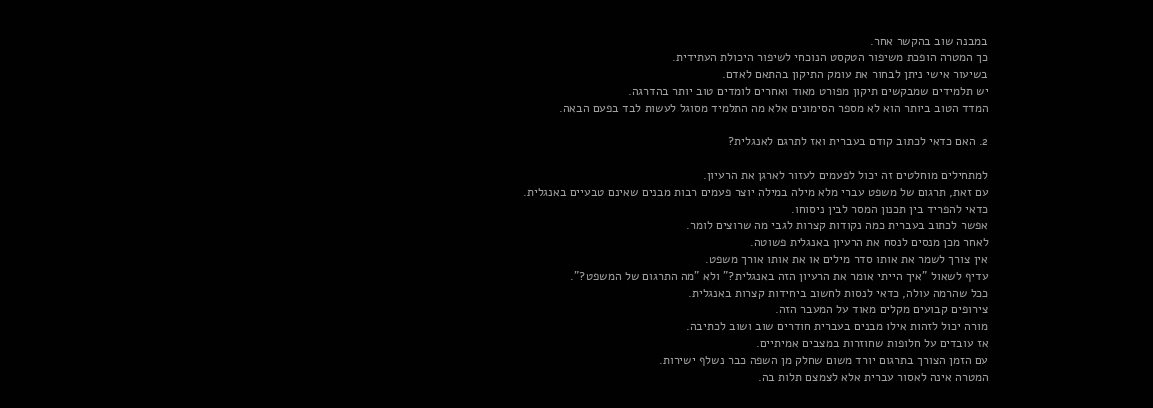במבנה שוב בהקשר אחר.
כך המטרה הופכת משיפור הטקסט הנוכחי לשיפור היכולת העתידית.
בשיעור אישי ניתן לבחור את עומק התיקון בהתאם לאדם.
יש תלמידים שמבקשים תיקון מפורט מאוד ואחרים לומדים טוב יותר בהדרגה.
המדד הטוב ביותר הוא לא מספר הסימונים אלא מה התלמיד מסוגל לעשות לבד בפעם הבאה.

2. האם כדאי לכתוב קודם בעברית ואז לתרגם לאנגלית?

למתחילים מוחלטים זה יכול לפעמים לעזור לארגן את הרעיון.
עם זאת, תרגום של משפט עברי מלא מילה במילה יוצר פעמים רבות מבנים שאינם טבעיים באנגלית.
כדאי להפריד בין תכנון המסר לבין ניסוחו.
אפשר לכתוב בעברית כמה נקודות קצרות לגבי מה שרוצים לומר.
לאחר מכן מנסים לנסח את הרעיון באנגלית פשוטה.
אין צורך לשמר את אותו סדר מילים או את אותו אורך משפט.
עדיף לשאול "איך הייתי אומר את הרעיון הזה באנגלית?" ולא "מה התרגום של המשפט?".
ככל שהרמה עולה, כדאי לנסות לחשוב ביחידות קצרות באנגלית.
צירופים קבועים מקלים מאוד על המעבר הזה.
מורה יכול לזהות אילו מבנים בעברית חודרים שוב ושוב לכתיבה.
אז עובדים על חלופות שחוזרות במצבים אמיתיים.
עם הזמן הצורך בתרגום יורד משום שחלק מן השפה כבר נשלף ישירות.
המטרה אינה לאסור עברית אלא לצמצם תלות בה.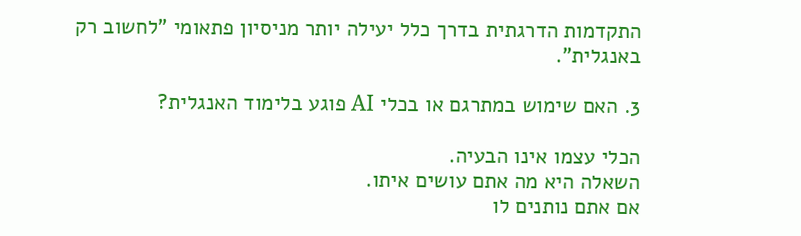התקדמות הדרגתית בדרך כלל יעילה יותר מניסיון פתאומי "לחשוב רק באנגלית".

3. האם שימוש במתרגם או בכלי AI פוגע בלימוד האנגלית?

הכלי עצמו אינו הבעיה.
השאלה היא מה אתם עושים איתו.
אם אתם נותנים לו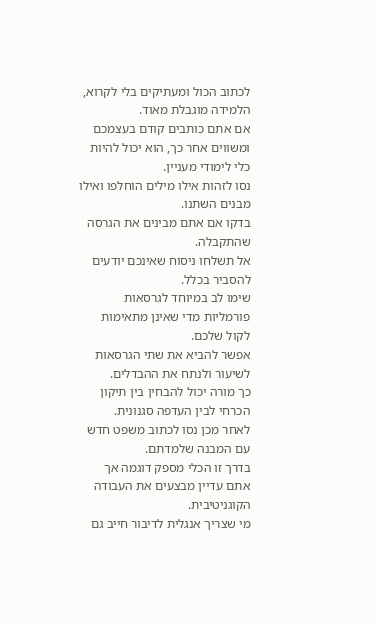לכתוב הכול ומעתיקים בלי לקרוא, הלמידה מוגבלת מאוד.
אם אתם כותבים קודם בעצמכם ומשווים אחר כך, הוא יכול להיות כלי לימודי מעניין.
נסו לזהות אילו מילים הוחלפו ואילו מבנים השתנו.
בדקו אם אתם מבינים את הגרסה שהתקבלה.
אל תשלחו ניסוח שאינכם יודעים להסביר בכלל.
שימו לב במיוחד לגרסאות פורמליות מדי שאינן מתאימות לקול שלכם.
אפשר להביא את שתי הגרסאות לשיעור ולנתח את ההבדלים.
כך מורה יכול להבחין בין תיקון הכרחי לבין העדפה סגנונית.
לאחר מכן נסו לכתוב משפט חדש עם המבנה שלמדתם.
בדרך זו הכלי מספק דוגמה אך אתם עדיין מבצעים את העבודה הקוגניטיבית.
מי שצריך אנגלית לדיבור חייב גם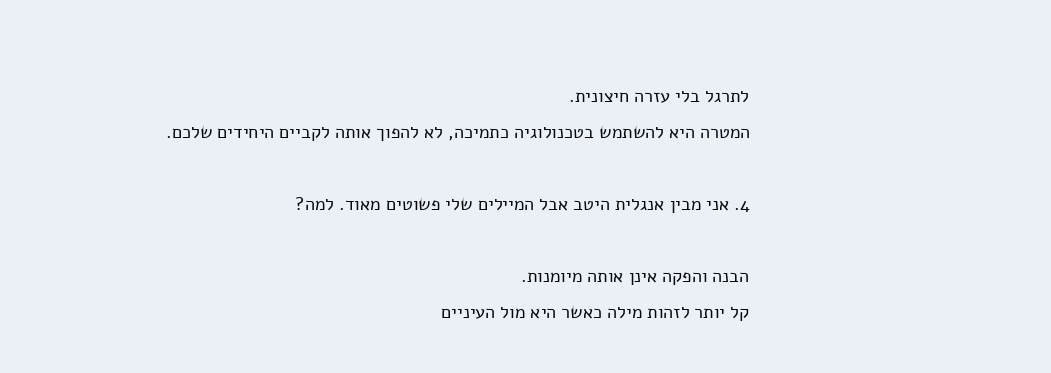לתרגל בלי עזרה חיצונית.
המטרה היא להשתמש בטכנולוגיה כתמיכה, לא להפוך אותה לקביים היחידים שלכם.

4. אני מבין אנגלית היטב אבל המיילים שלי פשוטים מאוד. למה?

הבנה והפקה אינן אותה מיומנות.
קל יותר לזהות מילה כאשר היא מול העיניים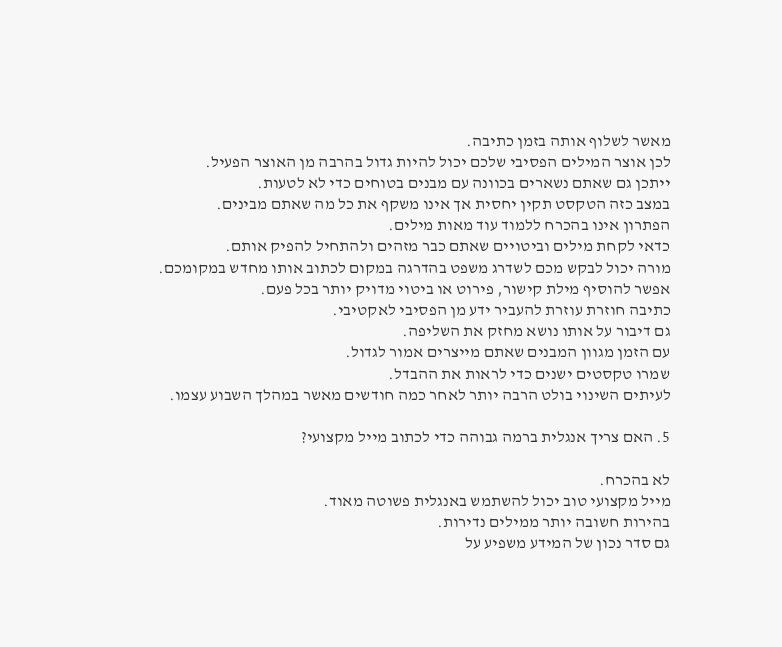מאשר לשלוף אותה בזמן כתיבה.
לכן אוצר המילים הפסיבי שלכם יכול להיות גדול בהרבה מן האוצר הפעיל.
ייתכן גם שאתם נשארים בכוונה עם מבנים בטוחים כדי לא לטעות.
במצב כזה הטקסט תקין יחסית אך אינו משקף את כל מה שאתם מבינים.
הפתרון אינו בהכרח ללמוד עוד מאות מילים.
כדאי לקחת מילים וביטויים שאתם כבר מזהים ולהתחיל להפיק אותם.
מורה יכול לבקש מכם לשדרג משפט בהדרגה במקום לכתוב אותו מחדש במקומכם.
אפשר להוסיף מילת קישור, פירוט או ביטוי מדויק יותר בכל פעם.
כתיבה חוזרת עוזרת להעביר ידע מן הפסיבי לאקטיבי.
גם דיבור על אותו נושא מחזק את השליפה.
עם הזמן מגוון המבנים שאתם מייצרים אמור לגדול.
שמרו טקסטים ישנים כדי לראות את ההבדל.
לעיתים השינוי בולט הרבה יותר לאחר כמה חודשים מאשר במהלך השבוע עצמו.

5. האם צריך אנגלית ברמה גבוהה כדי לכתוב מייל מקצועי?

לא בהכרח.
מייל מקצועי טוב יכול להשתמש באנגלית פשוטה מאוד.
בהירות חשובה יותר ממילים נדירות.
גם סדר נכון של המידע משפיע על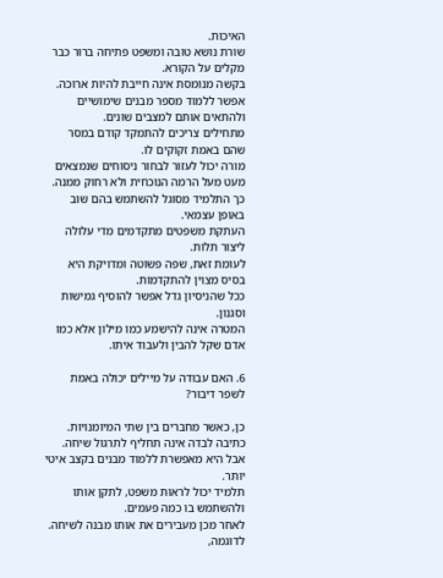האיכות.
שורת נושא טובה ומשפט פתיחה ברור כבר מקלים על הקורא.
בקשה מנומסת אינה חייבת להיות ארוכה.
אפשר ללמוד מספר מבנים שימושיים ולהתאים אותם למצבים שונים.
מתחילים צריכים להתמקד קודם במסר שהם באמת זקוקים לו.
מורה יכול לעזור לבחור ניסוחים שנמצאים מעט מעל הרמה הנוכחית ולא רחוק ממנה.
כך התלמיד מסוגל להשתמש בהם שוב באופן עצמאי.
העתקת משפטים מתקדמים מדי עלולה ליצור תלות.
לעומת זאת, שפה פשוטה ומדויקת היא בסיס מצוין להתקדמות.
ככל שהניסיון גדל אפשר להוסיף גמישות וסגנון.
המטרה אינה להישמע כמו מילון אלא כמו אדם שקל להבין ולעבוד איתו.

6. האם עבודה על מיילים יכולה באמת לשפר דיבור?

כן, כאשר מחברים בין שתי המיומנויות.
כתיבה לבדה אינה תחליף לתרגול שיחה.
אבל היא מאפשרת ללמוד מבנים בקצב איטי יותר.
תלמיד יכול לראות משפט, לתקן אותו ולהשתמש בו כמה פעמים.
לאחר מכן מעבירים את אותו מבנה לשיחה.
לדוגמה,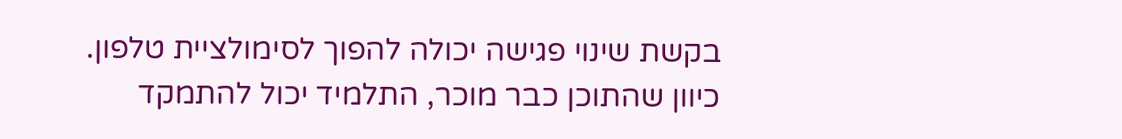בקשת שינוי פגישה יכולה להפוך לסימולציית טלפון.
כיוון שהתוכן כבר מוכר, התלמיד יכול להתמקד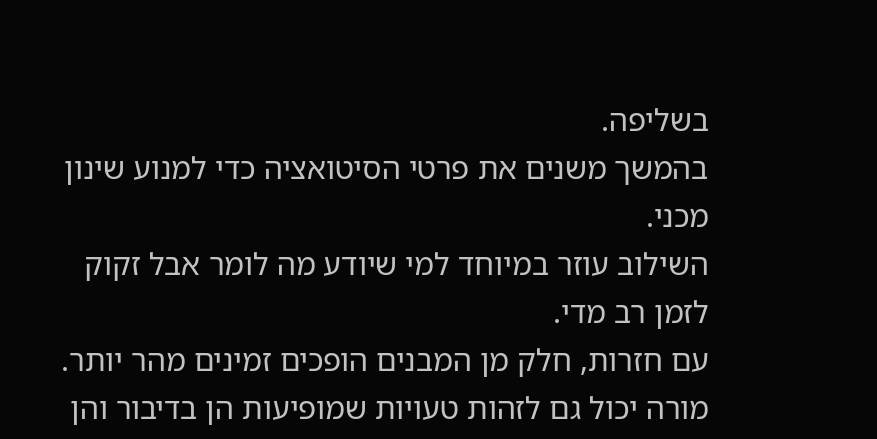בשליפה.
בהמשך משנים את פרטי הסיטואציה כדי למנוע שינון מכני.
השילוב עוזר במיוחד למי שיודע מה לומר אבל זקוק לזמן רב מדי.
עם חזרות, חלק מן המבנים הופכים זמינים מהר יותר.
מורה יכול גם לזהות טעויות שמופיעות הן בדיבור והן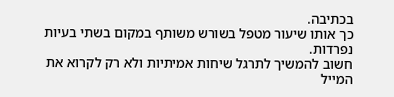בכתיבה.
כך אותו שיעור מטפל בשורש משותף במקום בשתי בעיות נפרדות.
חשוב להמשיך לתרגל שיחות אמיתיות ולא רק לקרוא את המייל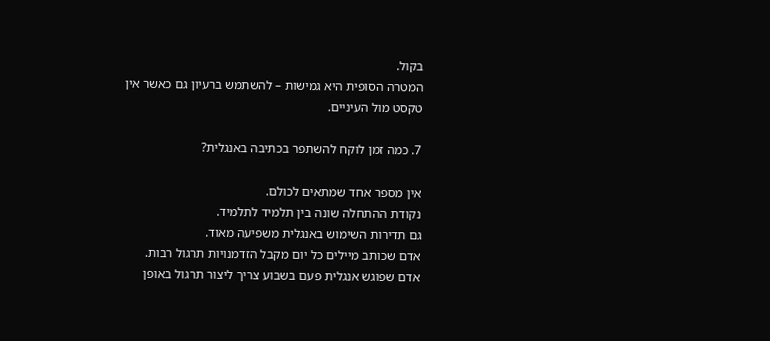בקול.
המטרה הסופית היא גמישות – להשתמש ברעיון גם כאשר אין טקסט מול העיניים.

7. כמה זמן לוקח להשתפר בכתיבה באנגלית?

אין מספר אחד שמתאים לכולם.
נקודת ההתחלה שונה בין תלמיד לתלמיד.
גם תדירות השימוש באנגלית משפיעה מאוד.
אדם שכותב מיילים כל יום מקבל הזדמנויות תרגול רבות.
אדם שפוגש אנגלית פעם בשבוע צריך ליצור תרגול באופן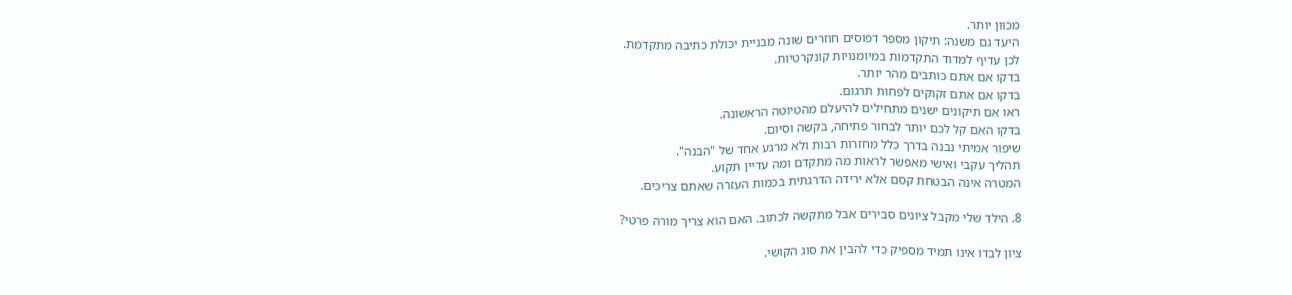מכוון יותר.
היעד גם משנה: תיקון מספר דפוסים חוזרים שונה מבניית יכולת כתיבה מתקדמת.
לכן עדיף למדוד התקדמות במיומנויות קונקרטיות.
בדקו אם אתם כותבים מהר יותר.
בדקו אם אתם זקוקים לפחות תרגום.
ראו אם תיקונים ישנים מתחילים להיעלם מהטיוטה הראשונה.
בדקו האם קל לכם יותר לבחור פתיחה, בקשה וסיום.
שיפור אמיתי נבנה בדרך כלל מחזרות רבות ולא מרגע אחד של "הבנה".
תהליך עקבי ואישי מאפשר לראות מה מתקדם ומה עדיין תקוע.
המטרה אינה הבטחת קסם אלא ירידה הדרגתית בכמות העזרה שאתם צריכים.

8. הילד שלי מקבל ציונים סבירים אבל מתקשה לכתוב. האם הוא צריך מורה פרטי?

ציון לבדו אינו תמיד מספיק כדי להבין את סוג הקושי.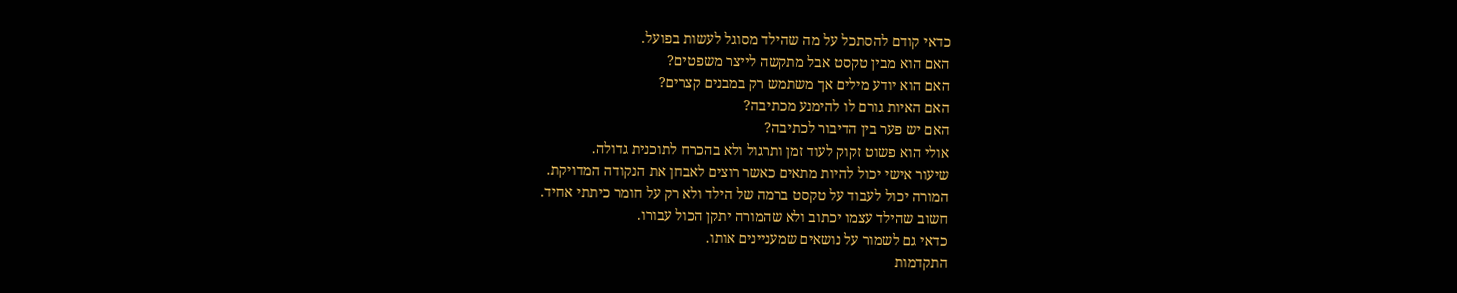כדאי קודם להסתכל על מה שהילד מסוגל לעשות בפועל.
האם הוא מבין טקסט אבל מתקשה לייצר משפטים?
האם הוא יודע מילים אך משתמש רק במבנים קצרים?
האם האיות גורם לו להימנע מכתיבה?
האם יש פער בין הדיבור לכתיבה?
אולי הוא פשוט זקוק לעוד זמן ותרגול ולא בהכרח לתוכנית גדולה.
שיעור אישי יכול להיות מתאים כאשר רוצים לאבחן את הנקודה המדויקת.
המורה יכול לעבוד על טקסט ברמה של הילד ולא רק על חומר כיתתי אחיד.
חשוב שהילד עצמו יכתוב ולא שהמורה יתקן הכול עבורו.
כדאי גם לשמור על נושאים שמעניינים אותו.
התקדמות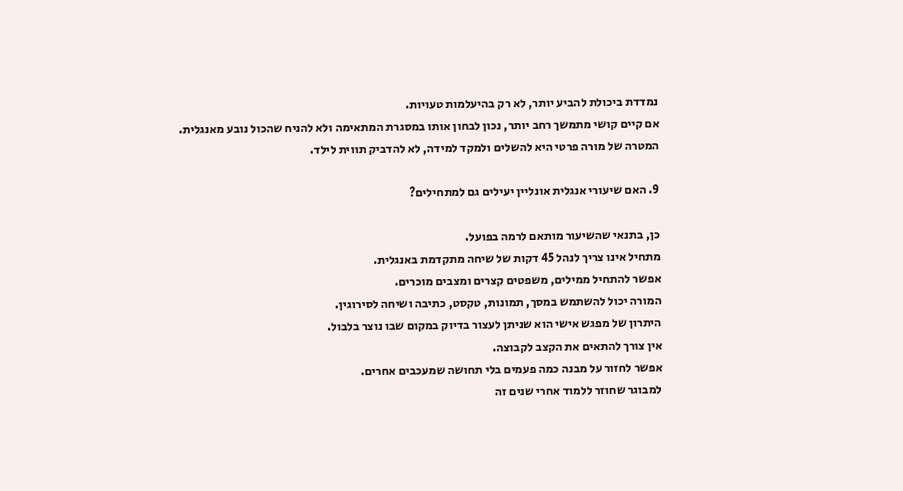נמדדת ביכולת להביע יותר, לא רק בהיעלמות טעויות.
אם קיים קושי מתמשך רחב יותר, נכון לבחון אותו במסגרת המתאימה ולא להניח שהכול נובע מאנגלית.
המטרה של מורה פרטי היא להשלים ולמקד למידה, לא להדביק תווית לילד.

9. האם שיעורי אנגלית אונליין יעילים גם למתחילים?

כן, בתנאי שהשיעור מותאם לרמה בפועל.
מתחיל אינו צריך לנהל 45 דקות של שיחה מתקדמת באנגלית.
אפשר להתחיל ממילים, משפטים קצרים ומצבים מוכרים.
המורה יכול להשתמש במסך, תמונות, טקסט, כתיבה ושיחה לסירוגין.
היתרון של מפגש אישי הוא שניתן לעצור בדיוק במקום שבו נוצר בלבול.
אין צורך להתאים את הקצב לקבוצה.
אפשר לחזור על מבנה כמה פעמים בלי תחושה שמעכבים אחרים.
למבוגר שחוזר ללמוד אחרי שנים זה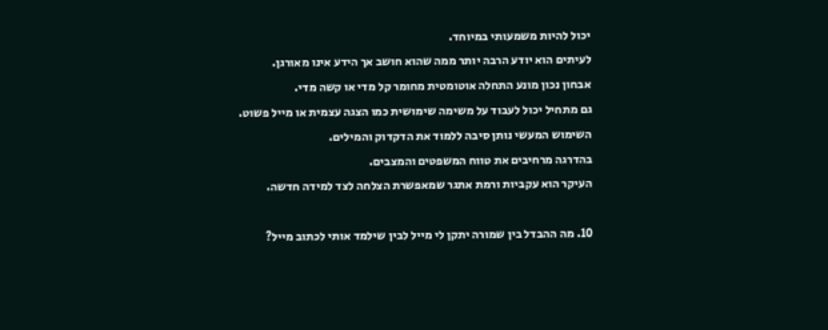יכול להיות משמעותי במיוחד.
לעיתים הוא יודע הרבה יותר ממה שהוא חושב אך הידע אינו מאורגן.
אבחון נכון מונע התחלה אוטומטית מחומר קל מדי או קשה מדי.
גם מתחיל יכול לעבוד על משימה שימושית כמו הצגה עצמית או מייל פשוט.
השימוש המעשי נותן סיבה ללמוד את הדקדוק והמילים.
בהדרגה מרחיבים את טווח המשפטים והמצבים.
העיקר הוא עקביות ורמת אתגר שמאפשרת הצלחה לצד למידה חדשה.

10. מה ההבדל בין שמורה יתקן לי מייל לבין שילמד אותי לכתוב מייל?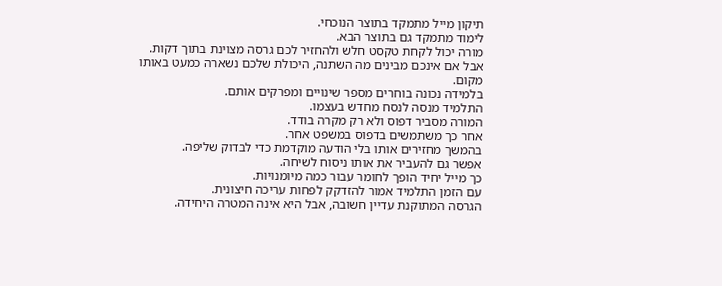תיקון מייל מתמקד בתוצר הנוכחי.
לימוד מתמקד גם בתוצר הבא.
מורה יכול לקחת טקסט חלש ולהחזיר לכם גרסה מצוינת בתוך דקות.
אבל אם אינכם מבינים מה השתנה, היכולת שלכם נשארה כמעט באותו מקום.
בלמידה נכונה בוחרים מספר שינויים ומפרקים אותם.
התלמיד מנסה לנסח מחדש בעצמו.
המורה מסביר דפוס ולא רק מקרה בודד.
אחר כך משתמשים בדפוס במשפט אחר.
בהמשך מחזירים אותו בלי הודעה מוקדמת כדי לבדוק שליפה.
אפשר גם להעביר את אותו ניסוח לשיחה.
כך מייל יחיד הופך לחומר עבור כמה מיומנויות.
עם הזמן התלמיד אמור להזדקק לפחות עריכה חיצונית.
הגרסה המתוקנת עדיין חשובה, אבל היא אינה המטרה היחידה.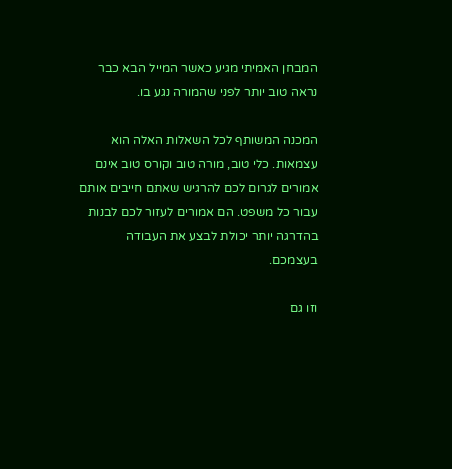המבחן האמיתי מגיע כאשר המייל הבא כבר נראה טוב יותר לפני שהמורה נגע בו.

המכנה המשותף לכל השאלות האלה הוא עצמאות. כלי טוב, מורה טוב וקורס טוב אינם אמורים לגרום לכם להרגיש שאתם חייבים אותם עבור כל משפט. הם אמורים לעזור לכם לבנות בהדרגה יותר יכולת לבצע את העבודה בעצמכם.

וזו גם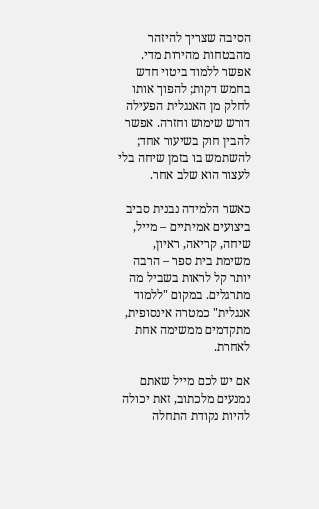הסיבה שצריך להיזהר מהבטחות מהירות מדי. אפשר ללמוד ביטוי חדש בחמש דקות; להפוך אותו לחלק מן האנגלית הפעילה דורש שימוש וחזרה. אפשר להבין חוק בשיעור אחד; להשתמש בו בזמן שיחה בלי לעצור הוא שלב אחר.

כאשר הלמידה נבנית סביב ביצועים אמיתיים – מייל, שיחה, קריאה, ראיון, משימת בית ספר – הרבה יותר קל לראות בשביל מה מתרגלים. במקום "ללמוד אנגלית" כמטרה אינסופית, מתקדמים ממשימה אחת לאחרת.

אם יש לכם מייל שאתם נמנעים מלכתוב, זאת יכולה להיות נקודת התחלה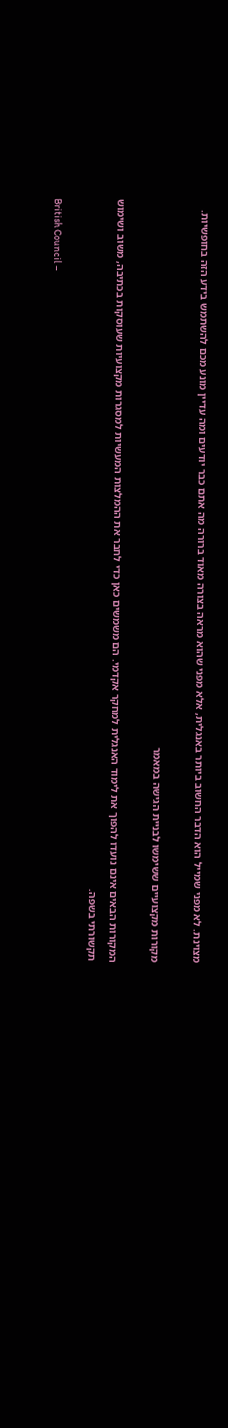מצוינת. לא מפני שמייל הוא הדבר החשוב ביותר באנגלית, אלא מפני שהוא מראה בצורה מאוד ברורה מה אתם כבר יודעים ומה עדיין מונע מכם להשתמש בידע הזה בחופשיות.

מקורות מקצועיים ששימשו לבניית הגישה במאמר

המקורות הבאים אינם נועדו להפוך את לימוד האנגלית למחקר אקדמי. הם משמשים כאן כדי לחבר את ההמלצות המעשיות למסגרות מקצועיות שעוסקות בכתיבה, משוב ושימוש תקשורתי בשפה.

British Council –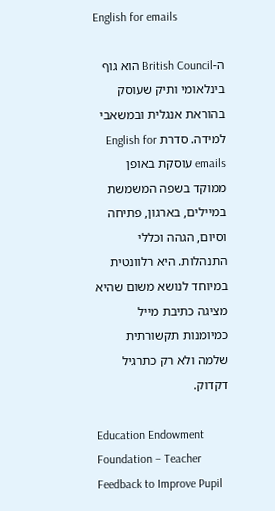English for emails

ה-British Council הוא גוף בינלאומי ותיק שעוסק בהוראת אנגלית ובמשאבי למידה. סדרת English for emails עוסקת באופן ממוקד בשפה המשמשת במיילים, בארגון, פתיחה וסיום, הגהה וכללי התנהלות. היא רלוונטית במיוחד לנושא משום שהיא מציגה כתיבת מייל כמיומנות תקשורתית שלמה ולא רק כתרגיל דקדוק.

Education Endowment Foundation – Teacher Feedback to Improve Pupil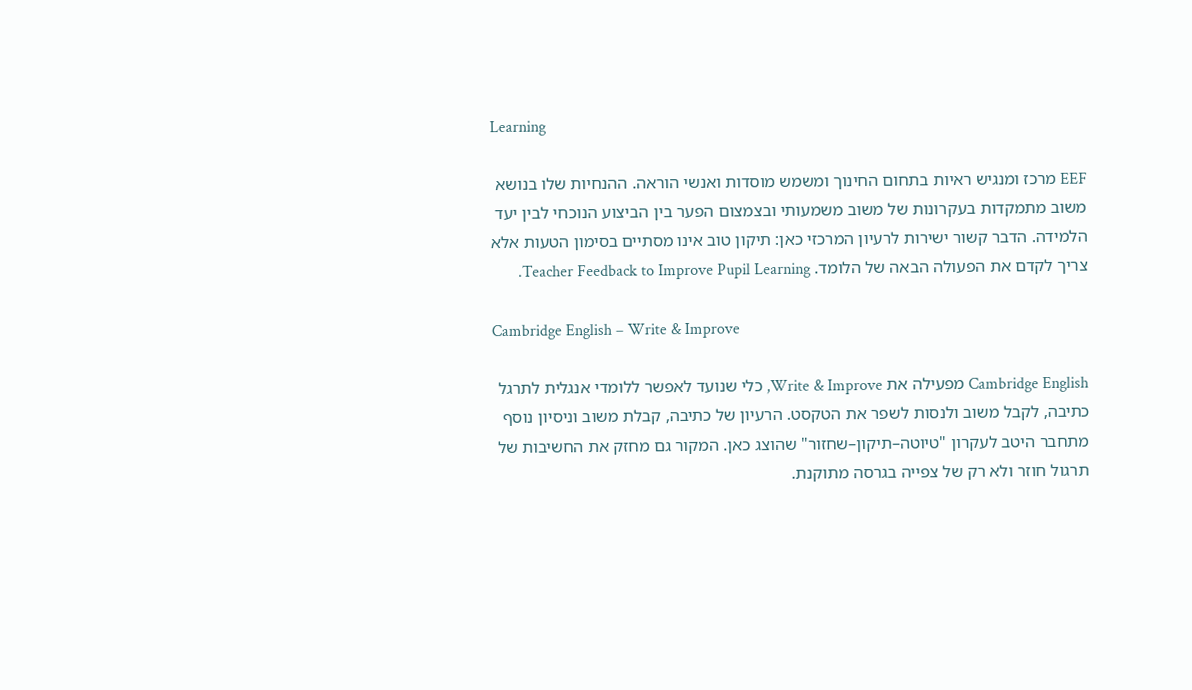Learning

EEF מרכז ומנגיש ראיות בתחום החינוך ומשמש מוסדות ואנשי הוראה. ההנחיות שלו בנושא משוב מתמקדות בעקרונות של משוב משמעותי ובצמצום הפער בין הביצוע הנוכחי לבין יעד הלמידה. הדבר קשור ישירות לרעיון המרכזי כאן: תיקון טוב אינו מסתיים בסימון הטעות אלא צריך לקדם את הפעולה הבאה של הלומד. Teacher Feedback to Improve Pupil Learning.

Cambridge English – Write & Improve

Cambridge English מפעילה את Write & Improve, כלי שנועד לאפשר ללומדי אנגלית לתרגל כתיבה, לקבל משוב ולנסות לשפר את הטקסט. הרעיון של כתיבה, קבלת משוב וניסיון נוסף מתחבר היטב לעקרון "טיוטה–תיקון–שחזור" שהוצג כאן. המקור גם מחזק את החשיבות של תרגול חוזר ולא רק של צפייה בגרסה מתוקנת.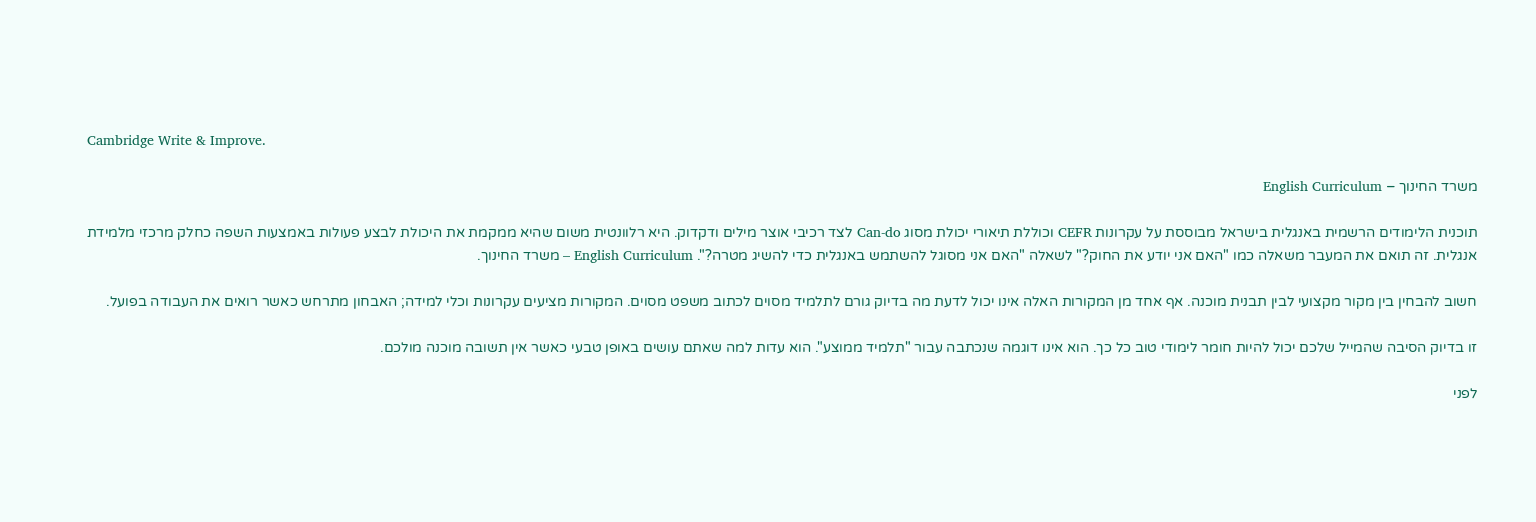Cambridge Write & Improve.

משרד החינוך – English Curriculum

תוכנית הלימודים הרשמית באנגלית בישראל מבוססת על עקרונות CEFR וכוללת תיאורי יכולת מסוג Can-do לצד רכיבי אוצר מילים ודקדוק. היא רלוונטית משום שהיא ממקמת את היכולת לבצע פעולות באמצעות השפה כחלק מרכזי מלמידת אנגלית. זה תואם את המעבר משאלה כמו "האם אני יודע את החוק?" לשאלה "האם אני מסוגל להשתמש באנגלית כדי להשיג מטרה?". English Curriculum – משרד החינוך.

חשוב להבחין בין מקור מקצועי לבין תבנית מוכנה. אף אחד מן המקורות האלה אינו יכול לדעת מה בדיוק גורם לתלמיד מסוים לכתוב משפט מסוים. המקורות מציעים עקרונות וכלי למידה; האבחון מתרחש כאשר רואים את העבודה בפועל.

זו בדיוק הסיבה שהמייל שלכם יכול להיות חומר לימודי טוב כל כך. הוא אינו דוגמה שנכתבה עבור "תלמיד ממוצע". הוא עדות למה שאתם עושים באופן טבעי כאשר אין תשובה מוכנה מולכם.

לפני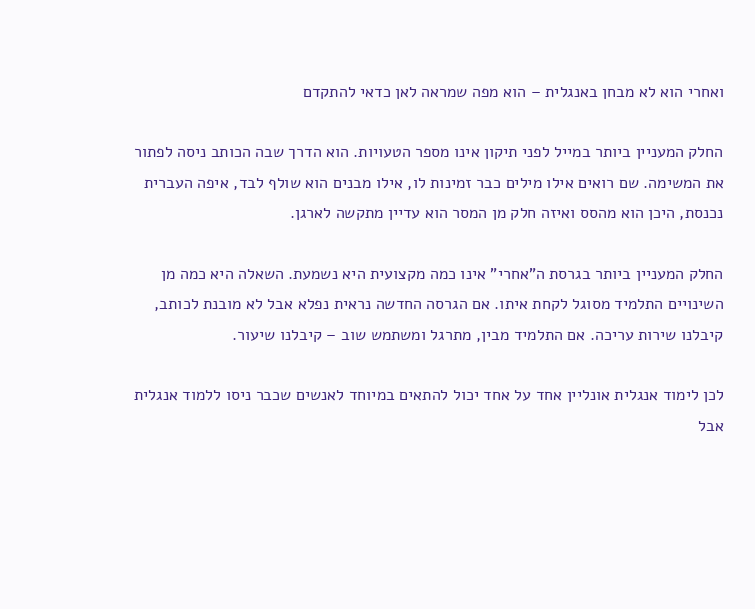ואחרי הוא לא מבחן באנגלית – הוא מפה שמראה לאן כדאי להתקדם

החלק המעניין ביותר במייל לפני תיקון אינו מספר הטעויות. הוא הדרך שבה הכותב ניסה לפתור את המשימה. שם רואים אילו מילים כבר זמינות לו, אילו מבנים הוא שולף לבד, איפה העברית נכנסת, היכן הוא מהסס ואיזה חלק מן המסר הוא עדיין מתקשה לארגן.

החלק המעניין ביותר בגרסת ה"אחרי" אינו כמה מקצועית היא נשמעת. השאלה היא כמה מן השינויים התלמיד מסוגל לקחת איתו. אם הגרסה החדשה נראית נפלא אבל לא מובנת לכותב, קיבלנו שירות עריכה. אם התלמיד מבין, מתרגל ומשתמש שוב – קיבלנו שיעור.

לכן לימוד אנגלית אונליין אחד על אחד יכול להתאים במיוחד לאנשים שכבר ניסו ללמוד אנגלית אבל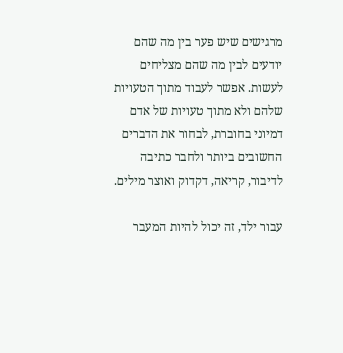מרגישים שיש פער בין מה שהם יודעים לבין מה שהם מצליחים לעשות. אפשר לעבוד מתוך הטעויות שלהם ולא מתוך טעויות של אדם דמיוני בחוברת, לבחור את הדברים החשובים ביותר ולחבר כתיבה לדיבור, קריאה, דקדוק ואוצר מילים.

עבור ילד, זה יכול להיות המעבר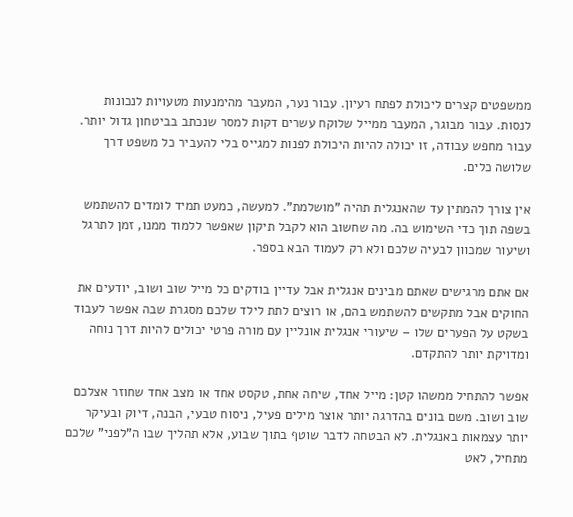ממשפטים קצרים ליכולת לפתח רעיון. עבור נער, המעבר מהימנעות מטעויות לנכונות לנסות. עבור מבוגר, המעבר ממייל שלוקח עשרים דקות למסר שנכתב בביטחון גדול יותר. עבור מחפש עבודה, זו יכולה להיות היכולת לפנות למגייס בלי להעביר כל משפט דרך שלושה כלים.

אין צורך להמתין עד שהאנגלית תהיה "מושלמת". למעשה, כמעט תמיד לומדים להשתמש בשפה תוך כדי השימוש בה. מה שחשוב הוא לקבל תיקון שאפשר ללמוד ממנו, זמן לתרגל ושיעור שמכוון לבעיה שלכם ולא רק לעמוד הבא בספר.

אם אתם מרגישים שאתם מבינים אנגלית אבל עדיין בודקים כל מייל שוב ושוב, יודעים את החוקים אבל מתקשים להשתמש בהם, או רוצים לתת לילד שלכם מסגרת שבה אפשר לעבוד בשקט על הפערים שלו – שיעורי אנגלית אונליין עם מורה פרטי יכולים להיות דרך נוחה ומדויקת יותר להתקדם.

אפשר להתחיל ממשהו קטן: מייל אחד, שיחה אחת, טקסט אחד או מצב אחד שחוזר אצלכם שוב ושוב. משם בונים בהדרגה יותר אוצר מילים פעיל, ניסוח טבעי, הבנה, דיוק ובעיקר יותר עצמאות באנגלית. לא הבטחה לדבר שוטף בתוך שבוע, אלא תהליך שבו ה"לפני" שלכם מתחיל, לאט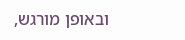ובאופן מורגש,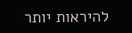להיראות יותר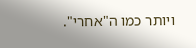ויותר כמו ה"אחרי".